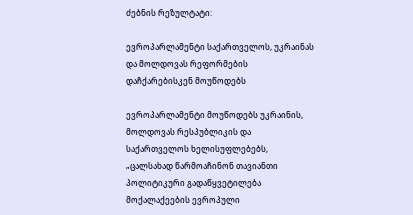ძებნის რეზულტატი:

ევროპარლამენტი საქართველოს, უკრაინას და მოლდოვას რეფორმების დაჩქარებისკენ მოუწოდებს

ევროპარლამენტი მოუწოდებს უკრაინის, მოლდოვას რესპუბლიკის და საქართველოს ხელისუფლებებს, „ცალსახად წარმოაჩინონ თავიანთი პოლიტიკური გადაწყვეტილება მოქალაქეების ევროპული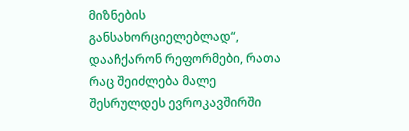მიზნების განსახორციელებლად“, დააჩქარონ რეფორმები, რათა რაც შეიძლება მალე შესრულდეს ევროკავშირში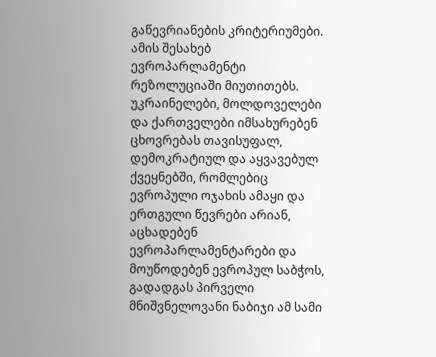გაწევრიანების კრიტერიუმები. ამის შესახებ ევროპარლამენტი რეზოლუციაში მიუთითებს. უკრაინელები, მოლდოველები და ქართველები იმსახურებენ ცხოვრებას თავისუფალ, დემოკრატიულ და აყვავებულ ქვეყნებში, რომლებიც ევროპული ოჯახის ამაყი და ერთგული წევრები არიან, აცხადებენ ევროპარლამენტარები და მოუწოდებენ ევროპულ საბჭოს, გადადგას პირველი მნიშვნელოვანი ნაბიჯი ამ სამი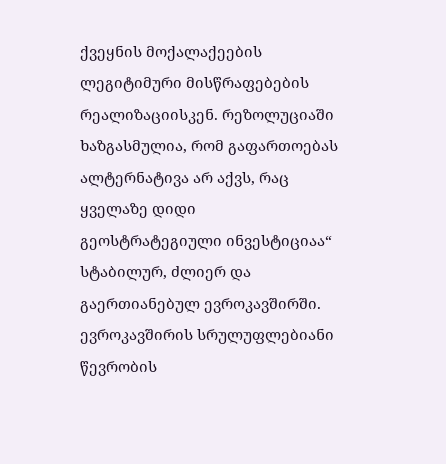ქვეყნის მოქალაქეების ლეგიტიმური მისწრაფებების რეალიზაციისკენ. რეზოლუციაში ხაზგასმულია, რომ გაფართოებას ალტერნატივა არ აქვს, რაც ყველაზე დიდი გეოსტრატეგიული ინვესტიციაა“ სტაბილურ, ძლიერ და გაერთიანებულ ევროკავშირში. ევროკავშირის სრულუფლებიანი წევრობის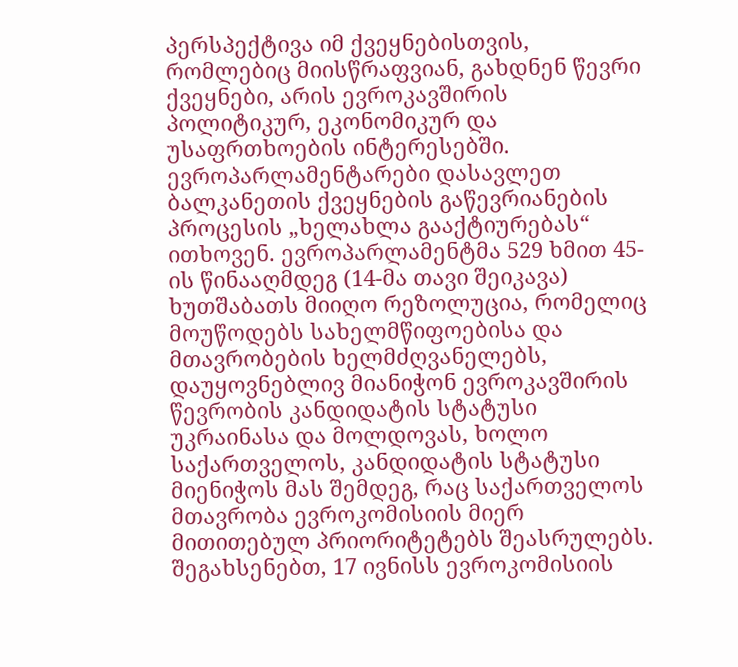პერსპექტივა იმ ქვეყნებისთვის, რომლებიც მიისწრაფვიან, გახდნენ წევრი ქვეყნები, არის ევროკავშირის პოლიტიკურ, ეკონომიკურ და უსაფრთხოების ინტერესებში. ევროპარლამენტარები დასავლეთ ბალკანეთის ქვეყნების გაწევრიანების პროცესის „ხელახლა გააქტიურებას“ ითხოვენ. ევროპარლამენტმა 529 ხმით 45-ის წინააღმდეგ (14-მა თავი შეიკავა) ხუთშაბათს მიიღო რეზოლუცია, რომელიც მოუწოდებს სახელმწიფოებისა და მთავრობების ხელმძღვანელებს, დაუყოვნებლივ მიანიჭონ ევროკავშირის წევრობის კანდიდატის სტატუსი უკრაინასა და მოლდოვას, ხოლო საქართველოს, კანდიდატის სტატუსი მიენიჭოს მას შემდეგ, რაც საქართველოს მთავრობა ევროკომისიის მიერ მითითებულ პრიორიტეტებს შეასრულებს. შეგახსენებთ, 17 ივნისს ევროკომისიის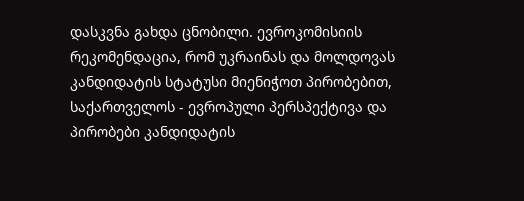დასკვნა გახდა ცნობილი. ევროკომისიის რეკომენდაცია, რომ უკრაინას და მოლდოვას კანდიდატის სტატუსი მიენიჭოთ პირობებით, საქართველოს - ევროპული პერსპექტივა და პირობები კანდიდატის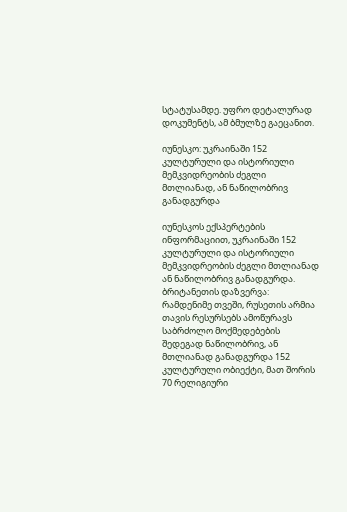სტატუსამდე. უფრო დეტალურად დოკუმენტს, ამ ბმულზე გაეცანით.

იუნესკო: უკრაინაში 152 კულტურული და ისტორიული მემკვიდრეობის ძეგლი მთლიანად, ან ნაწილობრივ განადგურდა

იუნესკოს ექსპერტების ინფორმაციით, უკრაინაში 152 კულტურული და ისტორიული მემკვიდრეობის ძეგლი მთლიანად ან ნაწილობრივ განადგურდა. ბრიტანეთის დაზვერვა: რამდენიმე თვეში, რუსეთის არმია თავის რესურსებს ამოწურავს საბრძოლო მოქმედებების შედეგად ნაწილობრივ, ან მთლიანად განადგურდა 152 კულტურული ობიექტი, მათ შორის 70 რელიგიური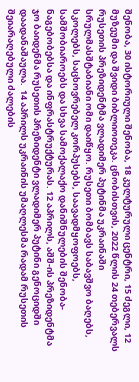შენობა, 30 ისტორიული შენობა, 18 კულტურული ცენტრი, 15 ძეგლი, 12 მუზეუმი და შვიდი ბიბლიოთეკა. ცნობისთვის, 2022 წლის 24 თებერვალს რუსეთის პრეზიდენტმა ვლადიმერ პუტინმა უკრაინაში სრულმასშტაბიანი ომი დაიწყო. რუსეთი ბომბავს საბავშვო ბაღებს, სკოლებს, საცხოვრებელ კორპუსებს, საავადმყოფოებს, სამშობიაროებს და სხვა სამოქალაქო დანიშნულების შენობა-ნაგებობებსა და ინფრასტრუქტურას. 12 აპრილს, აშშ-ის პრეზიდენტმა ჯო ბაიდენმა რუსეთის პრეზიდენტი ვლადიმერ პუტინი გენოციდში დაადანაშაულა.  14 აპრილს უკრაინის უმაღლესმა რადამ რუსეთის შეიარაღებული ძალების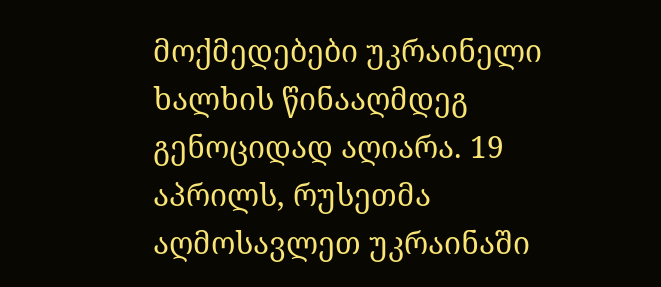მოქმედებები უკრაინელი ხალხის წინააღმდეგ გენოციდად აღიარა. 19 აპრილს, რუსეთმა აღმოსავლეთ უკრაინაში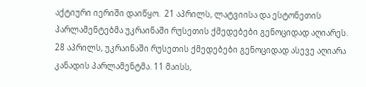აქტიური იერიში დაიწყო.  21 აპრილს, ლატვიისა და ესტონეთის პარლამენტებმა უკრაინაში რუსეთის ქმედებები გენოციდად აღიარეს. 28 აპრილს, უკრაინაში რუსეთის ქმედებები გენოციდად ასევე აღიარა კანადის პარლამენტმა. 11 მაისს,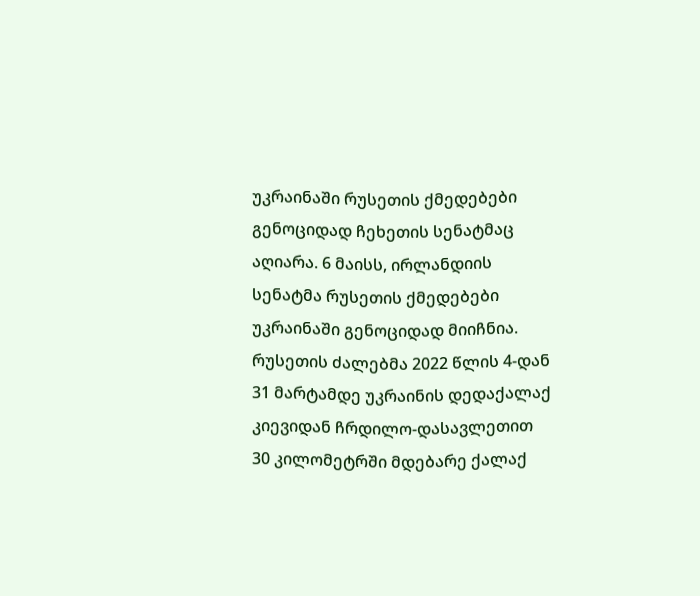უკრაინაში რუსეთის ქმედებები გენოციდად ჩეხეთის სენატმაც აღიარა. 6 მაისს, ირლანდიის სენატმა რუსეთის ქმედებები უკრაინაში გენოციდად მიიჩნია. რუსეთის ძალებმა 2022 წლის 4-დან 31 მარტამდე უკრაინის დედაქალაქ კიევიდან ჩრდილო-დასავლეთით 30 კილომეტრში მდებარე ქალაქ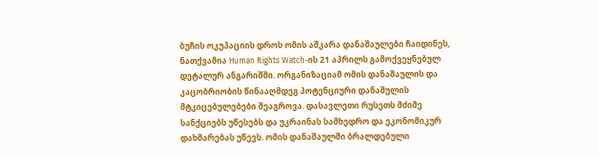ბუჩის ოკუპაციის დროს ომის აშკარა დანაშაულები ჩაიდინეს, ნათქვამია Human Rights Watch-ის 21 აპრილს გამოქვეყნებულ დეტალურ ანგარიშში. ორგანიზაციამ ომის დანაშაულის და კაცობრიობის წინააღმდეგ პოტენციური დანაშულის მტკიცებულებები შეაგროვა. დასავლეთი რუსეთს მძიმე სანქციებს უწესებს და უკრაინას სამხედრო და ეკონომიკურ დახმარებას უწევს. ომის დანაშაულში ბრალდებული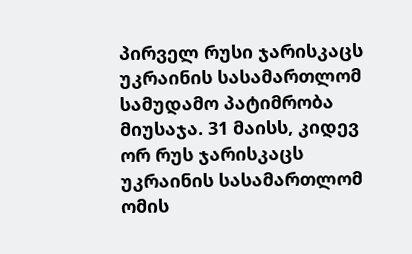პირველ რუსი ჯარისკაცს უკრაინის სასამართლომ სამუდამო პატიმრობა მიუსაჯა. 31 მაისს, კიდევ ორ რუს ჯარისკაცს უკრაინის სასამართლომ ომის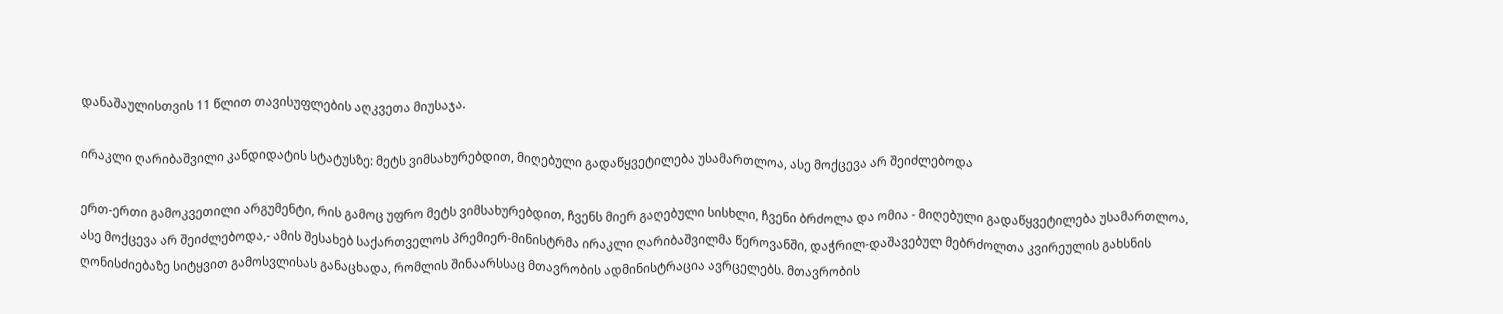დანაშაულისთვის 11 წლით თავისუფლების აღკვეთა მიუსაჯა.

ირაკლი ღარიბაშვილი კანდიდატის სტატუსზე: მეტს ვიმსახურებდით, მიღებული გადაწყვეტილება უსამართლოა, ასე მოქცევა არ შეიძლებოდა

ერთ-ერთი გამოკვეთილი არგუმენტი, რის გამოც უფრო მეტს ვიმსახურებდით, ჩვენს მიერ გაღებული სისხლი, ჩვენი ბრძოლა და ომია - მიღებული გადაწყვეტილება უსამართლოა, ასე მოქცევა არ შეიძლებოდა,- ამის შესახებ საქართველოს პრემიერ-მინისტრმა ირაკლი ღარიბაშვილმა წეროვანში, დაჭრილ-დაშავებულ მებრძოლთა კვირეულის გახსნის ღონისძიებაზე სიტყვით გამოსვლისას განაცხადა, რომლის შინაარსსაც მთავრობის ადმინისტრაცია ავრცელებს. მთავრობის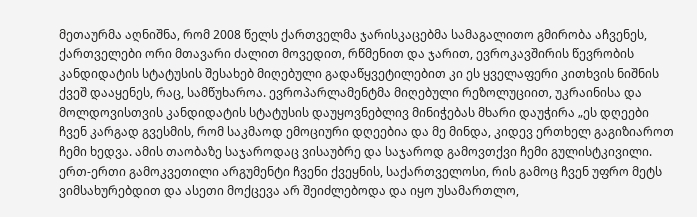მეთაურმა აღნიშნა, რომ 2008 წელს ქართველმა ჯარისკაცებმა სამაგალითო გმირობა აჩვენეს, ქართველები ორი მთავარი ძალით მოვედით, რწმენით და ჯარით, ევროკავშირის წევრობის კანდიდატის სტატუსის შესახებ მიღებული გადაწყვეტილებით კი ეს ყველაფერი კითხვის ნიშნის ქვეშ დააყენეს, რაც, სამწუხაროა. ევროპარლამენტმა მიღებული რეზოლუციით, უკრაინისა და მოლდოვისთვის კანდიდატის სტატუსის დაუყოვნებლივ მინიჭებას მხარი დაუჭირა „ეს დღეები ჩვენ კარგად გვესმის, რომ საკმაოდ ემოციური დღეებია და მე მინდა, კიდევ ერთხელ გაგიზიაროთ ჩემი ხედვა. ამის თაობაზე საჯაროდაც ვისაუბრე და საჯაროდ გამოვთქვი ჩემი გულისტკივილი. ერთ-ერთი გამოკვეთილი არგუმენტი ჩვენი ქვეყნის, საქართველოსი, რის გამოც ჩვენ უფრო მეტს ვიმსახურებდით და ასეთი მოქცევა არ შეიძლებოდა და იყო უსამართლო,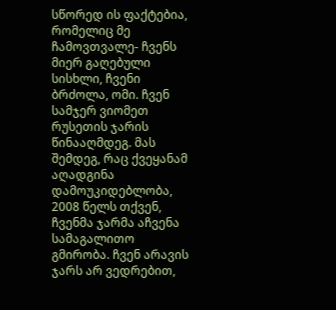სწორედ ის ფაქტებია, რომელიც მე ჩამოვთვალე- ჩვენს მიერ გაღებული სისხლი, ჩვენი ბრძოლა, ომი. ჩვენ სამჯერ ვიომეთ რუსეთის ჯარის წინააღმდეგ. მას შემდეგ, რაც ქვეყანამ აღადგინა დამოუკიდებლობა, 2008 წელს თქვენ, ჩვენმა ჯარმა აჩვენა სამაგალითო გმირობა. ჩვენ არავის ჯარს არ ვედრებით,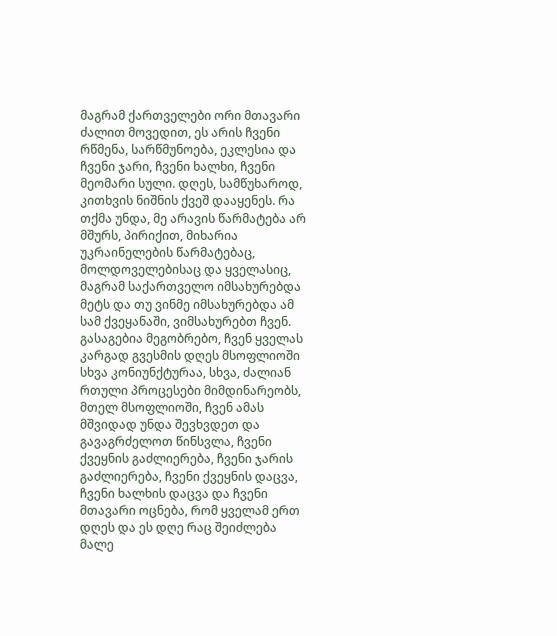მაგრამ ქართველები ორი მთავარი ძალით მოვედით, ეს არის ჩვენი რწმენა, სარწმუნოება, ეკლესია და ჩვენი ჯარი, ჩვენი ხალხი, ჩვენი მეომარი სული. დღეს, სამწუხაროდ, კითხვის ნიშნის ქვეშ დააყენეს. რა თქმა უნდა, მე არავის წარმატება არ მშურს, პირიქით, მიხარია უკრაინელების წარმატებაც, მოლდოველებისაც და ყველასიც, მაგრამ საქართველო იმსახურებდა მეტს და თუ ვინმე იმსახურებდა ამ სამ ქვეყანაში, ვიმსახურებთ ჩვენ. გასაგებია მეგობრებო, ჩვენ ყველას კარგად გვესმის დღეს მსოფლიოში სხვა კონიუნქტურაა, სხვა, ძალიან რთული პროცესები მიმდინარეობს, მთელ მსოფლიოში, ჩვენ ამას მშვიდად უნდა შევხვდეთ და გავაგრძელოთ წინსვლა, ჩვენი ქვეყნის გაძლიერება, ჩვენი ჯარის გაძლიერება, ჩვენი ქვეყნის დაცვა, ჩვენი ხალხის დაცვა და ჩვენი მთავარი ოცნება, რომ ყველამ ერთ დღეს და ეს დღე რაც შეიძლება მალე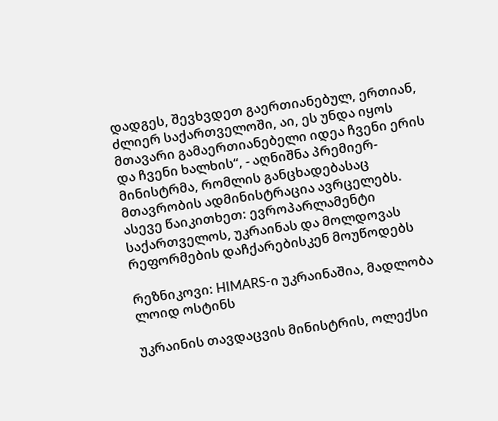დადგეს, შევხვდეთ გაერთიანებულ, ერთიან, ძლიერ საქართველოში, აი, ეს უნდა იყოს მთავარი გამაერთიანებელი იდეა ჩვენი ერის და ჩვენი ხალხის“, - აღნიშნა პრემიერ-მინისტრმა, რომლის განცხადებასაც მთავრობის ადმინისტრაცია ავრცელებს. ასევე წაიკითხეთ: ევროპარლამენტი საქართველოს, უკრაინას და მოლდოვას რეფორმების დაჩქარებისკენ მოუწოდებს

რეზნიკოვი: HIMARS-ი უკრაინაშია, მადლობა ლოიდ ოსტინს

უკრაინის თავდაცვის მინისტრის, ოლექსი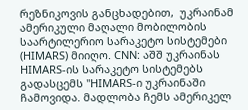რეზნიკოვის განცხადებით,  უკრაინამ ამერიკული მაღალი მობილობის საარტილერიო სარაკეტო სისტემები (HIMARS) მიიღო. CNN: აშშ უკრაინას HIMARS-ის სარაკეტო სისტემებს გადასცემს "HIMARS-ი უკრაინაში ჩამოვიდა. მადლობა ჩემს ამერიკელ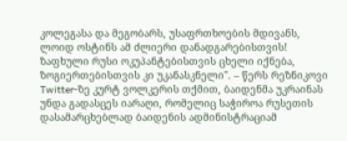კოლეგასა და მეგობარს, უსაფრთხოების მდივანს, ლოიდ ოსტინს ამ ძლიერი დანადგარებისთვის! ზაფხული რუსი ოკუპანტებისთვის ცხელი იქნება, ზოგიერთებისთვის კი უკანასკნელი". – წერს რეზნიკოვი Twitter-ზე კურტ ვოლკერის თქმით, ბაიდენმა უკრაინას უნდა გადასცეს იარაღი, რომელიც საჭიროა რუსეთის დასამარცხებლად ბაიდენის ადმინისტრაციამ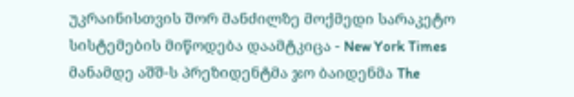უკრაინისთვის შორ მანძილზე მოქმედი სარაკეტო სისტემების მიწოდება დაამტკიცა - New York Times მანამდე აშშ-ს პრეზიდენტმა ჯო ბაიდენმა The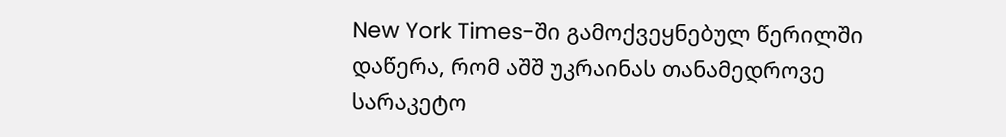New York Times-ში გამოქვეყნებულ წერილში დაწერა, რომ აშშ უკრაინას თანამედროვე სარაკეტო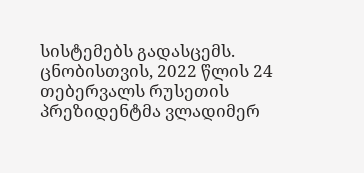სისტემებს გადასცემს. ცნობისთვის, 2022 წლის 24 თებერვალს რუსეთის პრეზიდენტმა ვლადიმერ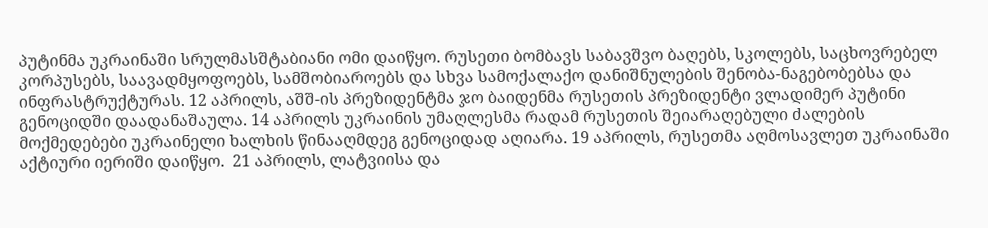პუტინმა უკრაინაში სრულმასშტაბიანი ომი დაიწყო. რუსეთი ბომბავს საბავშვო ბაღებს, სკოლებს, საცხოვრებელ კორპუსებს, საავადმყოფოებს, სამშობიაროებს და სხვა სამოქალაქო დანიშნულების შენობა-ნაგებობებსა და ინფრასტრუქტურას. 12 აპრილს, აშშ-ის პრეზიდენტმა ჯო ბაიდენმა რუსეთის პრეზიდენტი ვლადიმერ პუტინი გენოციდში დაადანაშაულა. 14 აპრილს უკრაინის უმაღლესმა რადამ რუსეთის შეიარაღებული ძალების მოქმედებები უკრაინელი ხალხის წინააღმდეგ გენოციდად აღიარა. 19 აპრილს, რუსეთმა აღმოსავლეთ უკრაინაში აქტიური იერიში დაიწყო.  21 აპრილს, ლატვიისა და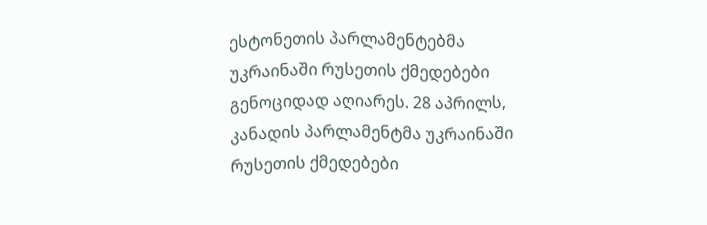ესტონეთის პარლამენტებმა უკრაინაში რუსეთის ქმედებები გენოციდად აღიარეს. 28 აპრილს, კანადის პარლამენტმა უკრაინაში რუსეთის ქმედებები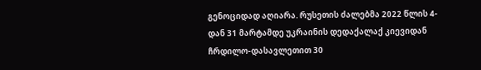გენოციდად აღიარა. რუსეთის ძალებმა 2022 წლის 4-დან 31 მარტამდე უკრაინის დედაქალაქ კიევიდან ჩრდილო-დასავლეთით 30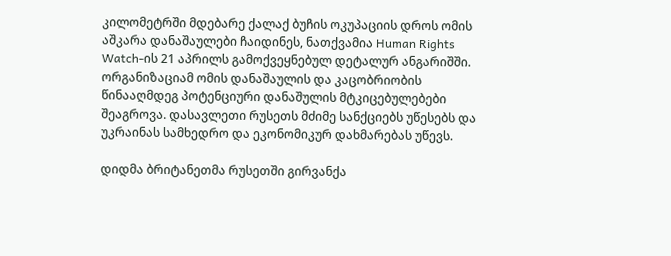კილომეტრში მდებარე ქალაქ ბუჩის ოკუპაციის დროს ომის აშკარა დანაშაულები ჩაიდინეს, ნათქვამია Human Rights Watch-ის 21 აპრილს გამოქვეყნებულ დეტალურ ანგარიშში. ორგანიზაციამ ომის დანაშაულის და კაცობრიობის წინააღმდეგ პოტენციური დანაშულის მტკიცებულებები შეაგროვა. დასავლეთი რუსეთს მძიმე სანქციებს უწესებს და უკრაინას სამხედრო და ეკონომიკურ დახმარებას უწევს.

დიდმა ბრიტანეთმა რუსეთში გირვანქა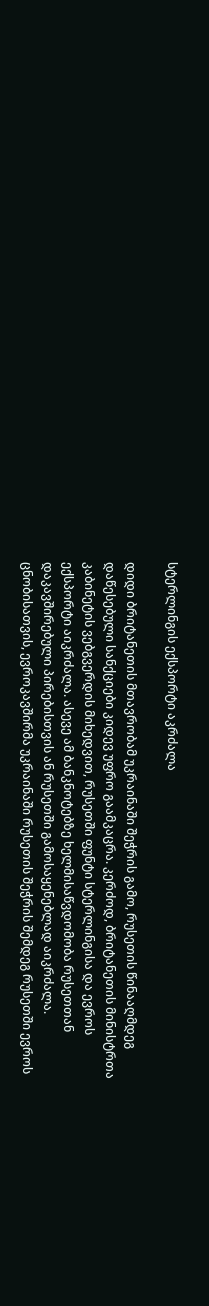სტერლინგის ექსპორტი აკრძალა

დიდი ბრიტანეთის მთავრობამ უკრაინაში შეჭრის გამო, რუსეთის წინააღმდეგ დაწესებული სანქციები კიდევ უფრო გაამკაცრა. კერძოდ, ბრიტანეთის მინისტრთა კაბინეტის ვებგვერდის მიხედვით, რუსეთში ფუნტი სტერლინგისა და ევროს ექსპორტი აიკრძალა. ასევე ამ ბანკნოტებზე ხელმისაწვდომობა რუსეთთან დაკავშირებული პირებისთვის ან რუსეთში გამოსაყენებლად აიკრძალა. ცნობისათვის, ევროკავშირმა უკრაინაში რუსეთის შეჭრის შემდეგ რუსეთში ევროს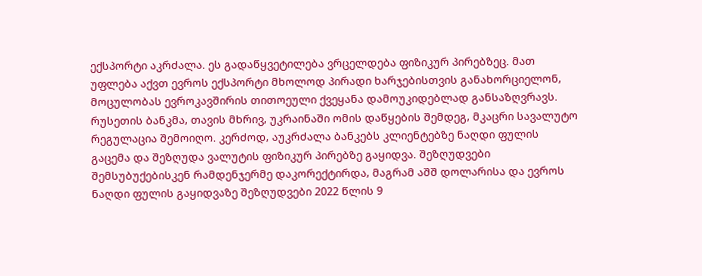ექსპორტი აკრძალა. ეს გადაწყვეტილება ვრცელდება ფიზიკურ პირებზეც. მათ უფლება აქვთ ევროს ექსპორტი მხოლოდ პირადი ხარჯებისთვის განახორციელონ, მოცულობას ევროკავშირის თითოეული ქვეყანა დამოუკიდებლად განსაზღვრავს. რუსეთის ბანკმა, თავის მხრივ, უკრაინაში ომის დაწყების შემდეგ, მკაცრი სავალუტო რეგულაცია შემოიღო. კერძოდ, აუკრძალა ბანკებს კლიენტებზე ნაღდი ფულის გაცემა და შეზღუდა ვალუტის ფიზიკურ პირებზე გაყიდვა. შეზღუდვები შემსუბუქებისკენ რამდენჯერმე დაკორექტირდა, მაგრამ აშშ დოლარისა და ევროს ნაღდი ფულის გაყიდვაზე შეზღუდვები 2022 წლის 9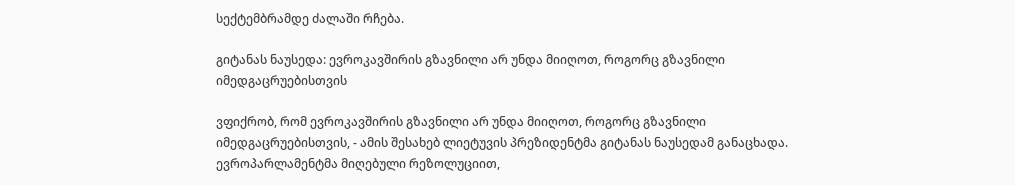სექტემბრამდე ძალაში რჩება.

გიტანას ნაუსედა: ევროკავშირის გზავნილი არ უნდა მიიღოთ, როგორც გზავნილი იმედგაცრუებისთვის

ვფიქრობ, რომ ევროკავშირის გზავნილი არ უნდა მიიღოთ, როგორც გზავნილი იმედგაცრუებისთვის, - ამის შესახებ ლიეტუვის პრეზიდენტმა გიტანას ნაუსედამ განაცხადა. ევროპარლამენტმა მიღებული რეზოლუციით,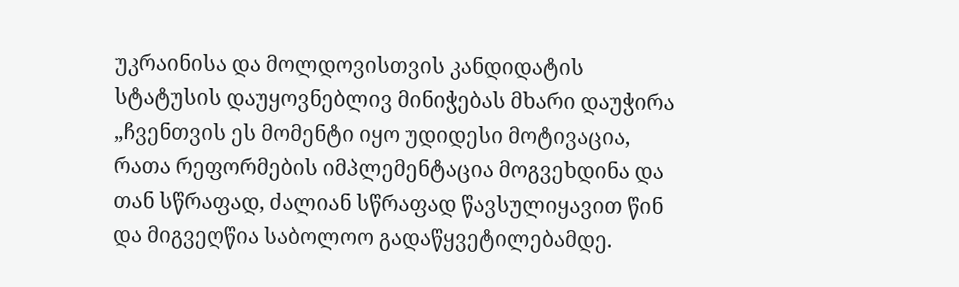უკრაინისა და მოლდოვისთვის კანდიდატის სტატუსის დაუყოვნებლივ მინიჭებას მხარი დაუჭირა „ჩვენთვის ეს მომენტი იყო უდიდესი მოტივაცია, რათა რეფორმების იმპლემენტაცია მოგვეხდინა და თან სწრაფად, ძალიან სწრაფად წავსულიყავით წინ და მიგვეღწია საბოლოო გადაწყვეტილებამდე.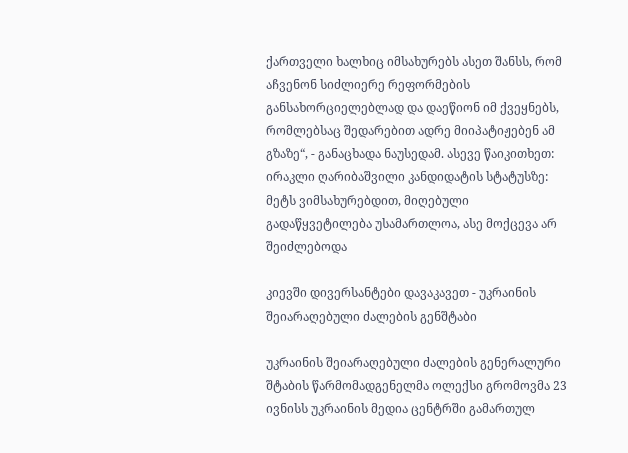ქართველი ხალხიც იმსახურებს ასეთ შანსს, რომ აჩვენონ სიძლიერე რეფორმების განსახორციელებლად და დაეწიონ იმ ქვეყნებს, რომლებსაც შედარებით ადრე მიიპატიჟებენ ამ გზაზე“, - განაცხადა ნაუსედამ. ასევე წაიკითხეთ: ირაკლი ღარიბაშვილი კანდიდატის სტატუსზე: მეტს ვიმსახურებდით, მიღებული გადაწყვეტილება უსამართლოა, ასე მოქცევა არ შეიძლებოდა

კიევში დივერსანტები დავაკავეთ - უკრაინის შეიარაღებული ძალების გენშტაბი

უკრაინის შეიარაღებული ძალების გენერალური შტაბის წარმომადგენელმა ოლექსი გრომოვმა 23 ივნისს უკრაინის მედია ცენტრში გამართულ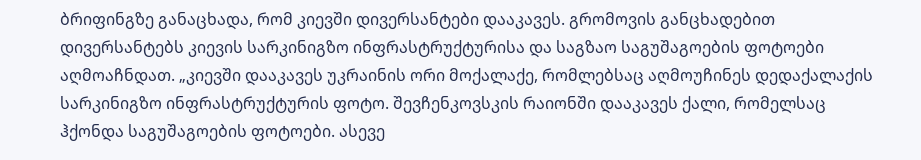ბრიფინგზე განაცხადა, რომ კიევში დივერსანტები დააკავეს. გრომოვის განცხადებით დივერსანტებს კიევის სარკინიგზო ინფრასტრუქტურისა და საგზაო საგუშაგოების ფოტოები აღმოაჩნდათ. „კიევში დააკავეს უკრაინის ორი მოქალაქე, რომლებსაც აღმოუჩინეს დედაქალაქის სარკინიგზო ინფრასტრუქტურის ფოტო. შევჩენკოვსკის რაიონში დააკავეს ქალი, რომელსაც ჰქონდა საგუშაგოების ფოტოები. ასევე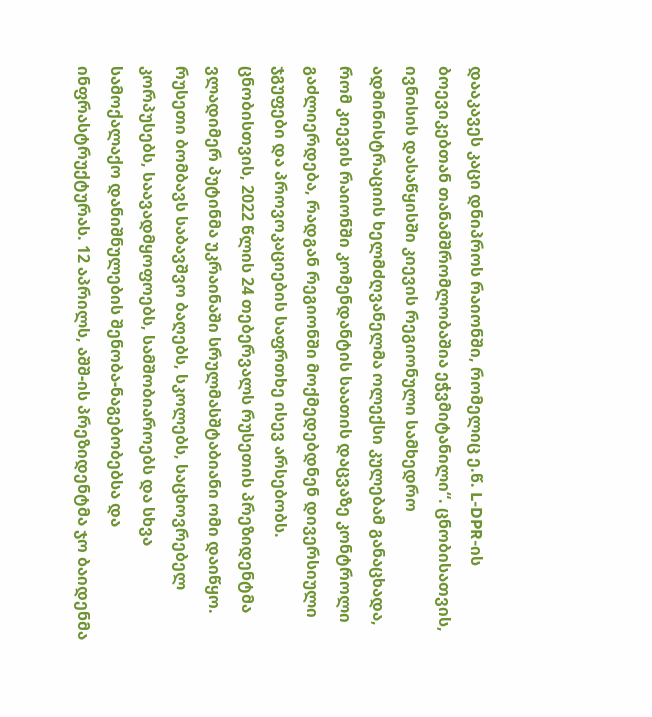დააკავეს კაცი დნიპროს რაიონში, რომელიც ე.წ. L-DPR-ის ბოევიკებთან თანამშრომლობაშია ეჭვმიტანილი“. ცნობისათვის, ივნისის დასაწყისში კიევის რეგიონული სამხედრო ადმინისტრაციის ხელმძღვანელმა ოლექსი კულებამ განაცხადა, რომ კიევის რაიონში კომენდანტის საათის დაცვაზე კონტროლი გაძლიერდება, რადგან რეგიონში მოქმედებდნენ დივერსიული ჯგუფები და პროვოკაციების საფრთხე ისევ არსებობს. ცნობისთვის, 2022 წლის 24 თებერვალს რუსეთის პრეზიდენტმა ვლადიმერ პუტინმა უკრაინაში სრულმასშტაბიანი ომი დაიწყო. რუსეთი ბომბავს საბავშვო ბაღებს, სკოლებს, საცხოვრებელ კორპუსებს, საავადმყოფოებს, სამშობიაროებს და სხვა სამოქალაქო დანიშნულების შენობა-ნაგებობებსა და ინფრასტრუქტურას. 12 აპრილს, აშშ-ის პრეზიდენტმა ჯო ბაიდენმა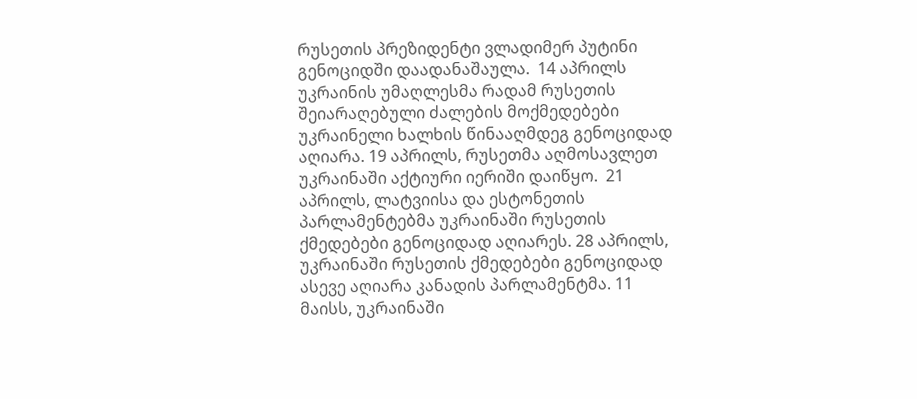რუსეთის პრეზიდენტი ვლადიმერ პუტინი გენოციდში დაადანაშაულა.  14 აპრილს უკრაინის უმაღლესმა რადამ რუსეთის შეიარაღებული ძალების მოქმედებები უკრაინელი ხალხის წინააღმდეგ გენოციდად აღიარა. 19 აპრილს, რუსეთმა აღმოსავლეთ უკრაინაში აქტიური იერიში დაიწყო.  21 აპრილს, ლატვიისა და ესტონეთის პარლამენტებმა უკრაინაში რუსეთის ქმედებები გენოციდად აღიარეს. 28 აპრილს, უკრაინაში რუსეთის ქმედებები გენოციდად ასევე აღიარა კანადის პარლამენტმა. 11 მაისს, უკრაინაში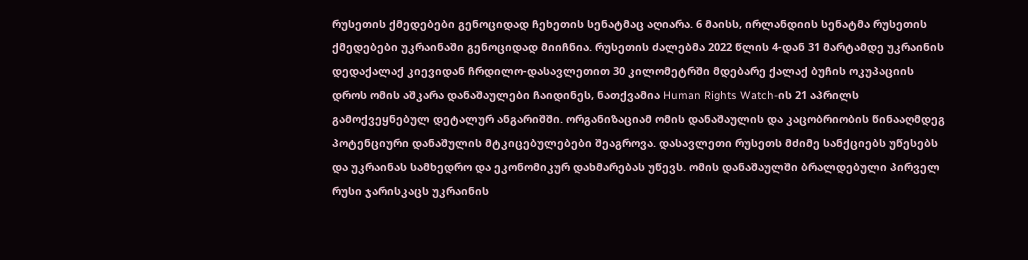რუსეთის ქმედებები გენოციდად ჩეხეთის სენატმაც აღიარა. 6 მაისს, ირლანდიის სენატმა რუსეთის ქმედებები უკრაინაში გენოციდად მიიჩნია. რუსეთის ძალებმა 2022 წლის 4-დან 31 მარტამდე უკრაინის დედაქალაქ კიევიდან ჩრდილო-დასავლეთით 30 კილომეტრში მდებარე ქალაქ ბუჩის ოკუპაციის დროს ომის აშკარა დანაშაულები ჩაიდინეს, ნათქვამია Human Rights Watch-ის 21 აპრილს გამოქვეყნებულ დეტალურ ანგარიშში. ორგანიზაციამ ომის დანაშაულის და კაცობრიობის წინააღმდეგ პოტენციური დანაშულის მტკიცებულებები შეაგროვა. დასავლეთი რუსეთს მძიმე სანქციებს უწესებს და უკრაინას სამხედრო და ეკონომიკურ დახმარებას უწევს. ომის დანაშაულში ბრალდებული პირველ რუსი ჯარისკაცს უკრაინის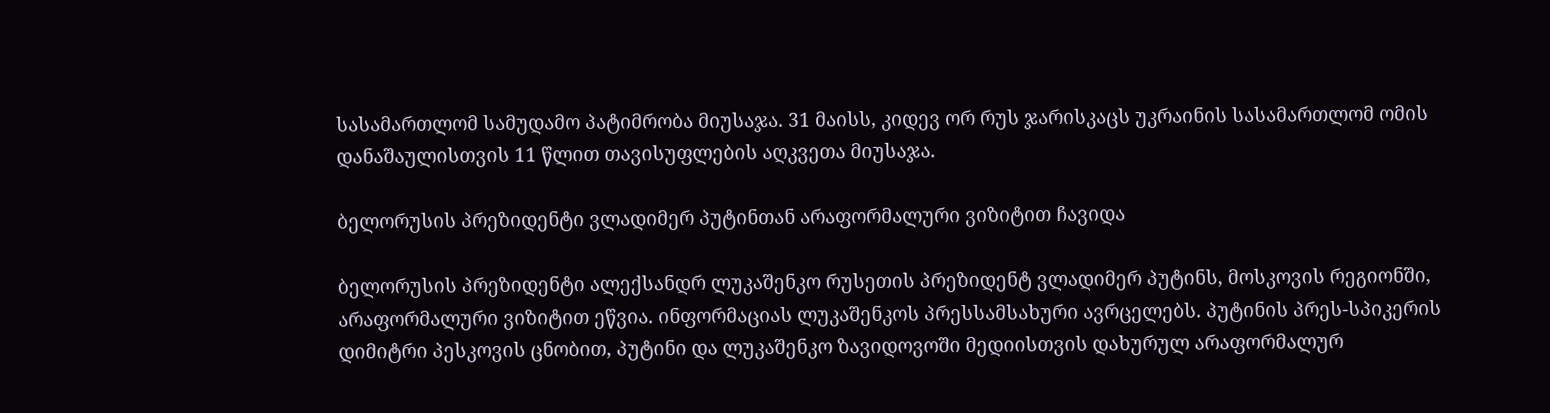სასამართლომ სამუდამო პატიმრობა მიუსაჯა. 31 მაისს, კიდევ ორ რუს ჯარისკაცს უკრაინის სასამართლომ ომის დანაშაულისთვის 11 წლით თავისუფლების აღკვეთა მიუსაჯა.

ბელორუსის პრეზიდენტი ვლადიმერ პუტინთან არაფორმალური ვიზიტით ჩავიდა

ბელორუსის პრეზიდენტი ალექსანდრ ლუკაშენკო რუსეთის პრეზიდენტ ვლადიმერ პუტინს, მოსკოვის რეგიონში, არაფორმალური ვიზიტით ეწვია. ინფორმაციას ლუკაშენკოს პრესსამსახური ავრცელებს. პუტინის პრეს-სპიკერის დიმიტრი პესკოვის ცნობით, პუტინი და ლუკაშენკო ზავიდოვოში მედიისთვის დახურულ არაფორმალურ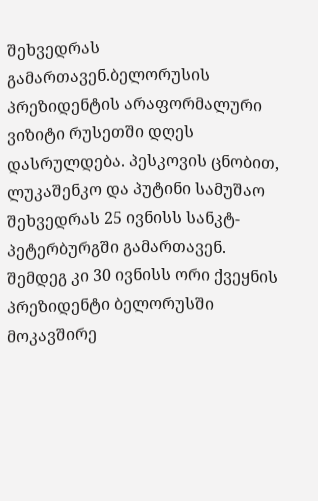შეხვედრას გამართავენ.ბელორუსის პრეზიდენტის არაფორმალური ვიზიტი რუსეთში დღეს დასრულდება. პესკოვის ცნობით, ლუკაშენკო და პუტინი სამუშაო შეხვედრას 25 ივნისს სანკტ-პეტერბურგში გამართავენ. შემდეგ კი 30 ივნისს ორი ქვეყნის პრეზიდენტი ბელორუსში მოკავშირე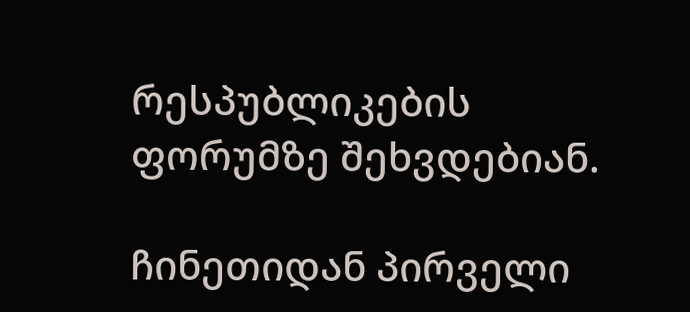რესპუბლიკების ფორუმზე შეხვდებიან.

ჩინეთიდან პირველი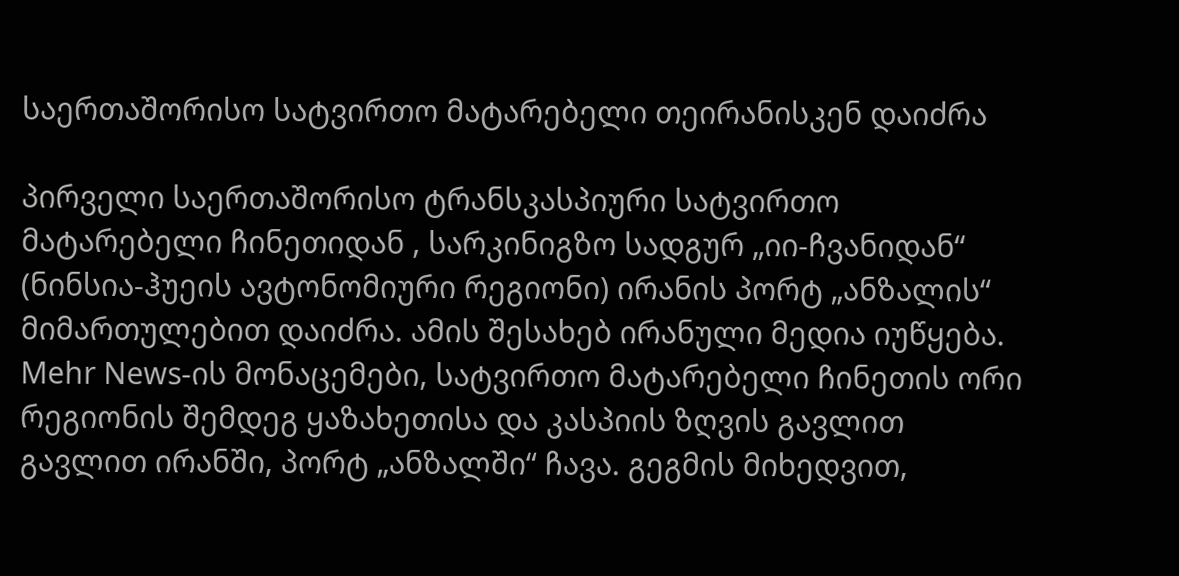საერთაშორისო სატვირთო მატარებელი თეირანისკენ დაიძრა

პირველი საერთაშორისო ტრანსკასპიური სატვირთო მატარებელი ჩინეთიდან , სარკინიგზო სადგურ „იი-ჩვანიდან“ (ნინსია-ჰუეის ავტონომიური რეგიონი) ირანის პორტ „ანზალის“ მიმართულებით დაიძრა. ამის შესახებ ირანული მედია იუწყება. Mehr News-ის მონაცემები, სატვირთო მატარებელი ჩინეთის ორი რეგიონის შემდეგ ყაზახეთისა და კასპიის ზღვის გავლით გავლით ირანში, პორტ „ანზალში“ ჩავა. გეგმის მიხედვით,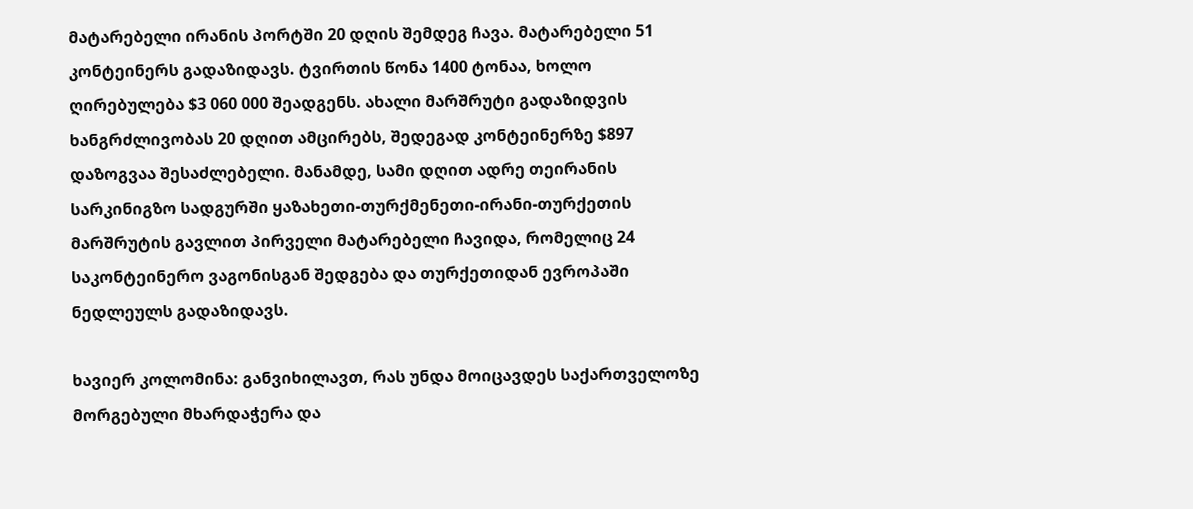მატარებელი ირანის პორტში 20 დღის შემდეგ ჩავა. მატარებელი 51 კონტეინერს გადაზიდავს. ტვირთის წონა 1400 ტონაა, ხოლო ღირებულება $3 060 000 შეადგენს. ახალი მარშრუტი გადაზიდვის ხანგრძლივობას 20 დღით ამცირებს, შედეგად კონტეინერზე $897 დაზოგვაა შესაძლებელი. მანამდე, სამი დღით ადრე თეირანის სარკინიგზო სადგურში ყაზახეთი-თურქმენეთი-ირანი-თურქეთის მარშრუტის გავლით პირველი მატარებელი ჩავიდა, რომელიც 24 საკონტეინერო ვაგონისგან შედგება და თურქეთიდან ევროპაში ნედლეულს გადაზიდავს.

ხავიერ კოლომინა: განვიხილავთ, რას უნდა მოიცავდეს საქართველოზე მორგებული მხარდაჭერა და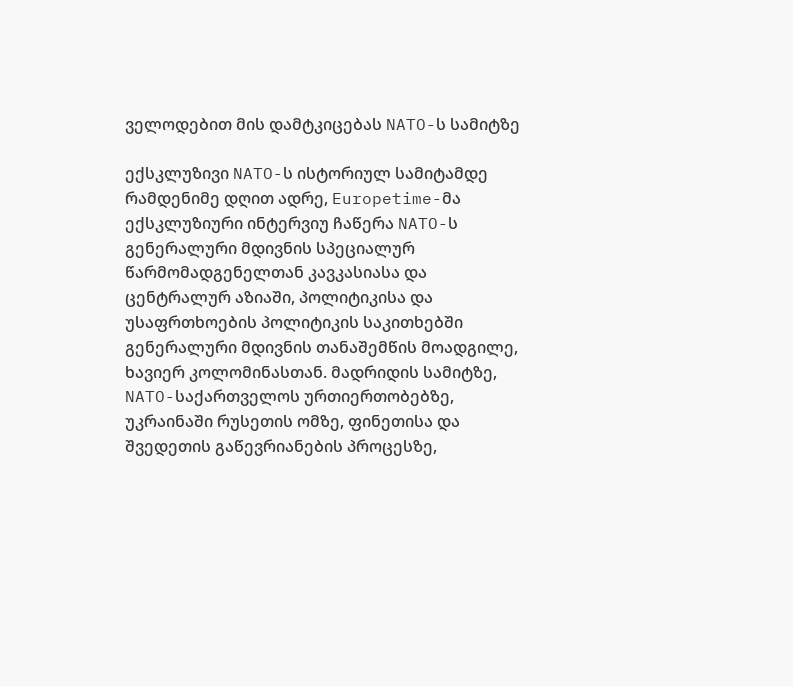ველოდებით მის დამტკიცებას NATO-ს სამიტზე

ექსკლუზივი NATO-ს ისტორიულ სამიტამდე რამდენიმე დღით ადრე, Europetime-მა ექსკლუზიური ინტერვიუ ჩაწერა NATO-ს გენერალური მდივნის სპეციალურ წარმომადგენელთან კავკასიასა და ცენტრალურ აზიაში, პოლიტიკისა და უსაფრთხოების პოლიტიკის საკითხებში გენერალური მდივნის თანაშემწის მოადგილე, ხავიერ კოლომინასთან. მადრიდის სამიტზე, NATO-საქართველოს ურთიერთობებზე, უკრაინაში რუსეთის ომზე, ფინეთისა და შვედეთის გაწევრიანების პროცესზე,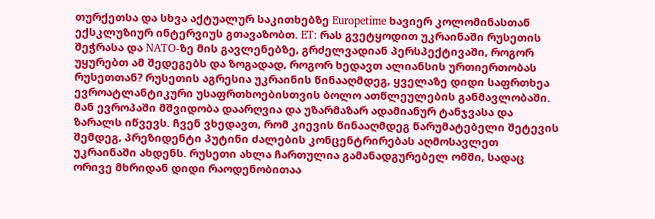თურქეთსა და სხვა აქტუალურ საკითხებზე Europetime ხავიერ კოლომინასთან ექსკლუზიურ ინტერვიუს გთავაზობთ. ET: რას გვეტყოდით უკრაინაში რუსეთის შეჭრასა და NATO-ზე მის გავლენებზე, გრძელვადიან პერსპექტივაში, როგორ უყურებთ ამ შედეგებს და ზოგადად, როგორ ხედავთ ალიანსის ურთიერთობას რუსეთთან? რუსეთის აგრესია უკრაინის წინააღმდეგ, ყველაზე დიდი საფრთხეა ევროატლანტიკური უსაფრთხოებისთვის ბოლო ათწლეულების განმავლობაში. მან ევროპაში მშვიდობა დაარღვია და უზარმაზარ ადამიანურ ტანჯვასა და ზარალს იწვევს. ჩვენ ვხედავთ, რომ კიევის წინააღმდეგ წარუმატებელი შეტევის შემდეგ, პრეზიდენტი პუტინი ძალების კონცენტრირებას აღმოსავლეთ უკრაინაში ახდენს. რუსეთი ახლა ჩართულია გამანადგურებელ ომში, სადაც ორივე მხრიდან დიდი რაოდენობითაა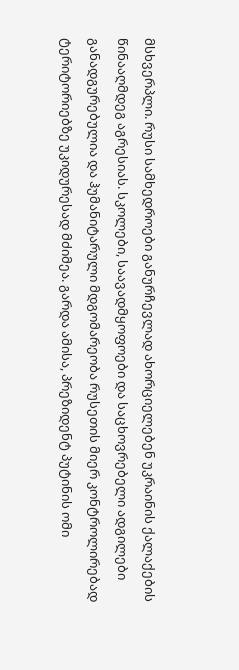მსხვერპლი. რუსი სამხედროები განურჩევლად ახორციელებენ უკრაინის ქალაქების წინააღმდეგ აგრესიას. სკოლები, საავადმყოფოები და საცხოვრებელი ადგილები განადგურებულია და ჰუმანიტარული მდგომარეობა რუსეთის მიერ კონტროლირებად ტერიტორიებზე უკიდურესად მძიმეა. გარდა ამისა, პრეზიდენტ პუტინის ომი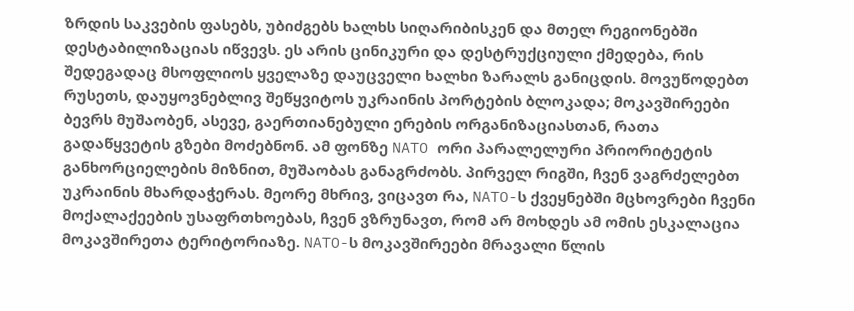ზრდის საკვების ფასებს, უბიძგებს ხალხს სიღარიბისკენ და მთელ რეგიონებში დესტაბილიზაციას იწვევს. ეს არის ცინიკური და დესტრუქციული ქმედება, რის შედეგადაც მსოფლიოს ყველაზე დაუცველი ხალხი ზარალს განიცდის. მოვუწოდებთ რუსეთს, დაუყოვნებლივ შეწყვიტოს უკრაინის პორტების ბლოკადა; მოკავშირეები ბევრს მუშაობენ, ასევე, გაერთიანებული ერების ორგანიზაციასთან, რათა გადაწყვეტის გზები მოძებნონ. ამ ფონზე NATO ორი პარალელური პრიორიტეტის განხორციელების მიზნით, მუშაობას განაგრძობს. პირველ რიგში, ჩვენ ვაგრძელებთ უკრაინის მხარდაჭერას. მეორე მხრივ, ვიცავთ რა, NATO-ს ქვეყნებში მცხოვრები ჩვენი მოქალაქეების უსაფრთხოებას, ჩვენ ვზრუნავთ, რომ არ მოხდეს ამ ომის ესკალაცია მოკავშირეთა ტერიტორიაზე. NATO-ს მოკავშირეები მრავალი წლის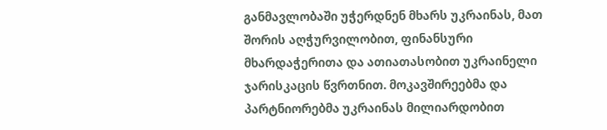განმავლობაში უჭერდნენ მხარს უკრაინას, მათ შორის აღჭურვილობით, ფინანსური მხარდაჭერითა და ათიათასობით უკრაინელი ჯარისკაცის წვრთნით. მოკავშირეებმა და პარტნიორებმა უკრაინას მილიარდობით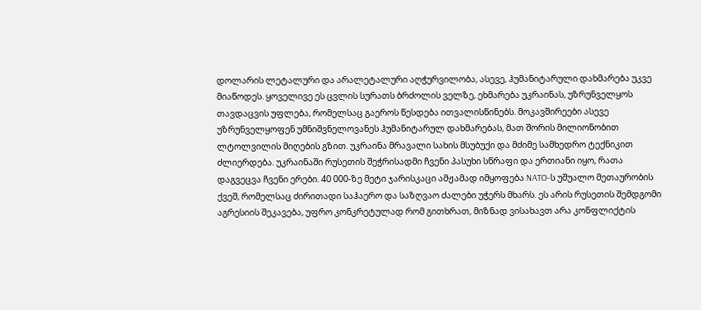დოლარის ლეტალური და არალეტალური აღჭურვილობა, ასევე, ჰუმანიტარული დახმარება უკვე მიაწოდეს. ყოველივე ეს ცვლის სურათს ბრძოლის ველზე, ეხმარება უკრაინას, უზრუნველყოს თავდაცვის უფლება, რომელსაც გაეროს წესდება ითვალისწინებს. მოკავშირეები ასევე უზრუნველყოფენ უმნიშვნელოვანეს ჰუმანიტარულ დახმარებას, მათ შორის მილიონობით ლტოლვილის მიღების გზით. უკრაინა მრავალი სახის მსუბუქი და მძიმე სამხედრო ტექნიკით ძლიერდება. უკრაინაში რუსეთის შეჭრისადმი ჩვენი პასუხი სწრაფი და ერთიანი იყო, რათა დაგვეცვა ჩვენი ერები. 40 000-ზე მეტი ჯარისკაცი ამჟამად იმყოფება NATO-ს უშუალო მეთაურობის ქვეშ, რომელსაც ძირითადი საჰაერო და საზღვაო ძალები უჭერს მხარს. ეს არის რუსეთის შემდგომი აგრესიის შეკავება, უფრო კონკრეტულად რომ გითხრათ, მიზნად ვისახავთ არა კონფლიქტის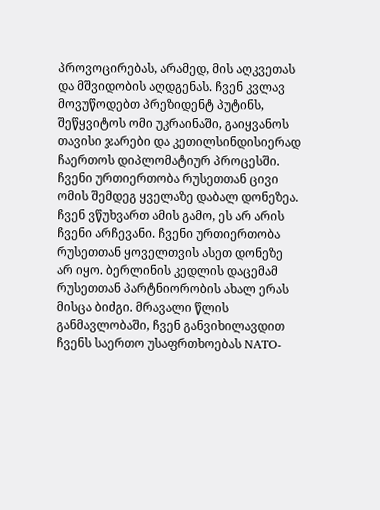პროვოცირებას, არამედ, მის აღკვეთას და მშვიდობის აღდგენას. ჩვენ კვლავ მოვუწოდებთ პრეზიდენტ პუტინს, შეწყვიტოს ომი უკრაინაში, გაიყვანოს თავისი ჯარები და კეთილსინდისიერად ჩაერთოს დიპლომატიურ პროცესში. ჩვენი ურთიერთობა რუსეთთან ცივი ომის შემდეგ ყველაზე დაბალ დონეზეა. ჩვენ ვწუხვართ ამის გამო, ეს არ არის ჩვენი არჩევანი. ჩვენი ურთიერთობა რუსეთთან ყოველთვის ასეთ დონეზე არ იყო. ბერლინის კედლის დაცემამ რუსეთთან პარტნიორობის ახალ ერას მისცა ბიძგი. მრავალი წლის განმავლობაში, ჩვენ განვიხილავდით ჩვენს საერთო უსაფრთხოებას NATO-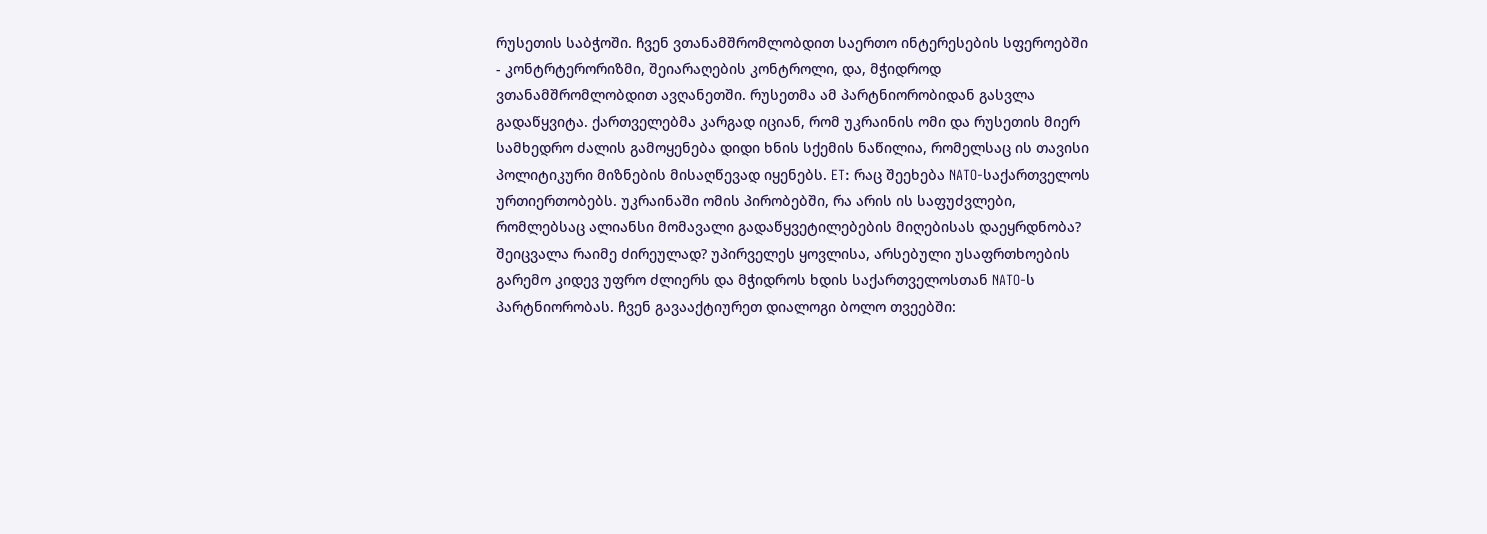რუსეთის საბჭოში. ჩვენ ვთანამშრომლობდით საერთო ინტერესების სფეროებში - კონტრტერორიზმი, შეიარაღების კონტროლი, და, მჭიდროდ ვთანამშრომლობდით ავღანეთში. რუსეთმა ამ პარტნიორობიდან გასვლა გადაწყვიტა. ქართველებმა კარგად იციან, რომ უკრაინის ომი და რუსეთის მიერ სამხედრო ძალის გამოყენება დიდი ხნის სქემის ნაწილია, რომელსაც ის თავისი პოლიტიკური მიზნების მისაღწევად იყენებს. ET: რაც შეეხება NATO-საქართველოს ურთიერთობებს. უკრაინაში ომის პირობებში, რა არის ის საფუძვლები, რომლებსაც ალიანსი მომავალი გადაწყვეტილებების მიღებისას დაეყრდნობა? შეიცვალა რაიმე ძირეულად? უპირველეს ყოვლისა, არსებული უსაფრთხოების გარემო კიდევ უფრო ძლიერს და მჭიდროს ხდის საქართველოსთან NATO-ს პარტნიორობას. ჩვენ გავააქტიურეთ დიალოგი ბოლო თვეებში: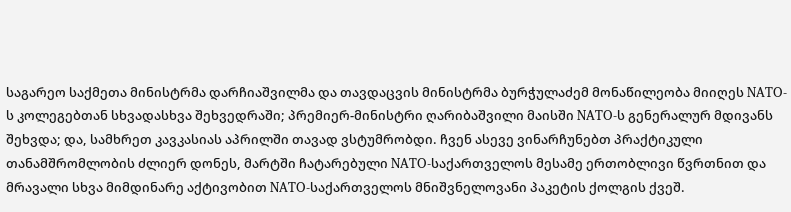საგარეო საქმეთა მინისტრმა დარჩიაშვილმა და თავდაცვის მინისტრმა ბურჭულაძემ მონაწილეობა მიიღეს NATO-ს კოლეგებთან სხვადასხვა შეხვედრაში; პრემიერ-მინისტრი ღარიბაშვილი მაისში NATO-ს გენერალურ მდივანს შეხვდა; და, სამხრეთ კავკასიას აპრილში თავად ვსტუმრობდი. ჩვენ ასევე ვინარჩუნებთ პრაქტიკული თანამშრომლობის ძლიერ დონეს, მარტში ჩატარებული NATO-საქართველოს მესამე ერთობლივი წვრთნით და მრავალი სხვა მიმდინარე აქტივობით NATO-საქართველოს მნიშვნელოვანი პაკეტის ქოლგის ქვეშ.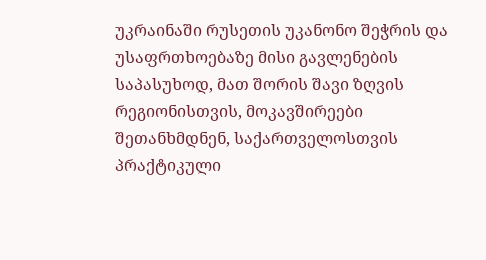უკრაინაში რუსეთის უკანონო შეჭრის და უსაფრთხოებაზე მისი გავლენების საპასუხოდ, მათ შორის შავი ზღვის რეგიონისთვის, მოკავშირეები შეთანხმდნენ, საქართველოსთვის პრაქტიკული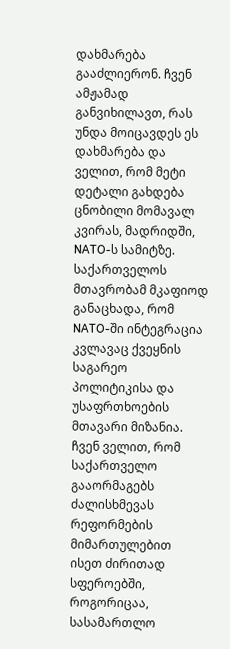დახმარება გააძლიერონ. ჩვენ ამჟამად განვიხილავთ, რას უნდა მოიცავდეს ეს დახმარება და ველით, რომ მეტი დეტალი გახდება ცნობილი მომავალ კვირას, მადრიდში, NATO-ს სამიტზე. საქართველოს მთავრობამ მკაფიოდ განაცხადა, რომ NATO-ში ინტეგრაცია კვლავაც ქვეყნის საგარეო პოლიტიკისა და უსაფრთხოების მთავარი მიზანია. ჩვენ ველით, რომ საქართველო გააორმაგებს ძალისხმევას რეფორმების მიმართულებით ისეთ ძირითად სფეროებში, როგორიცაა, სასამართლო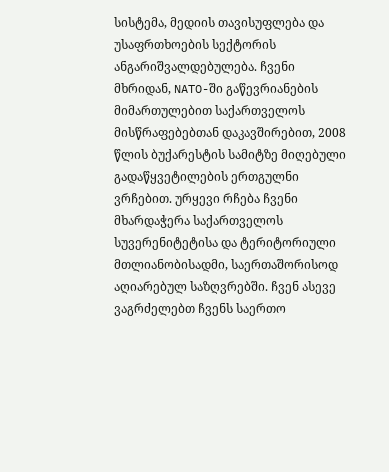სისტემა, მედიის თავისუფლება და უსაფრთხოების სექტორის ანგარიშვალდებულება. ჩვენი მხრიდან, NATO-ში გაწევრიანების მიმართულებით საქართველოს მისწრაფებებთან დაკავშირებით, 2008 წლის ბუქარესტის სამიტზე მიღებული გადაწყვეტილების ერთგულნი ვრჩებით. ურყევი რჩება ჩვენი მხარდაჭერა საქართველოს სუვერენიტეტისა და ტერიტორიული მთლიანობისადმი, საერთაშორისოდ აღიარებულ საზღვრებში. ჩვენ ასევე ვაგრძელებთ ჩვენს საერთო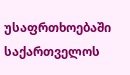უსაფრთხოებაში საქართველოს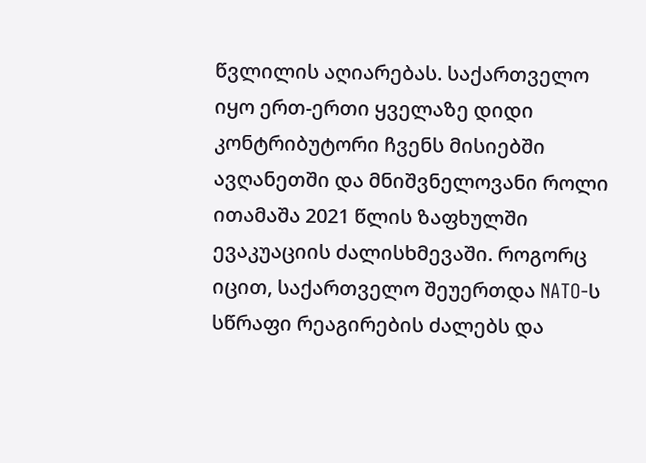წვლილის აღიარებას. საქართველო იყო ერთ-ერთი ყველაზე დიდი კონტრიბუტორი ჩვენს მისიებში ავღანეთში და მნიშვნელოვანი როლი ითამაშა 2021 წლის ზაფხულში ევაკუაციის ძალისხმევაში. როგორც იცით, საქართველო შეუერთდა NATO-ს სწრაფი რეაგირების ძალებს და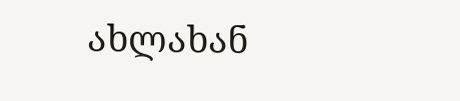ახლახან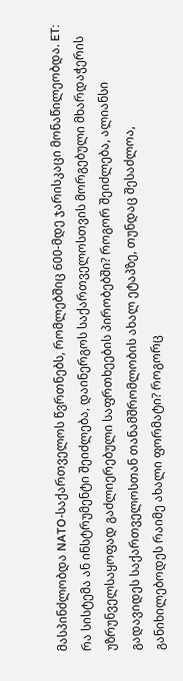მასპინძლობდა NATO-საქართველოს წვრთნებს, რომლებშიც 600-მდე ჯარისკაცი მონაწილეობდა. ET: რა სისტემა ან ინსტრუმენტი შეიძლება, დაინერგოს საქართველოსთვის მორგებული მხარდაჭერის უზრუნველსაყოფად გაძლიერებული საფრთხეების პირობებში? როგორ შეიძლება, ალიანსი გადავიდეს საქართველოსთან თანამშრომლობის ახალ ეტაპზე, თუნდაც შესაძლოა, განიხილებოდეს რაიმე ახალი ფორმატი? როგორც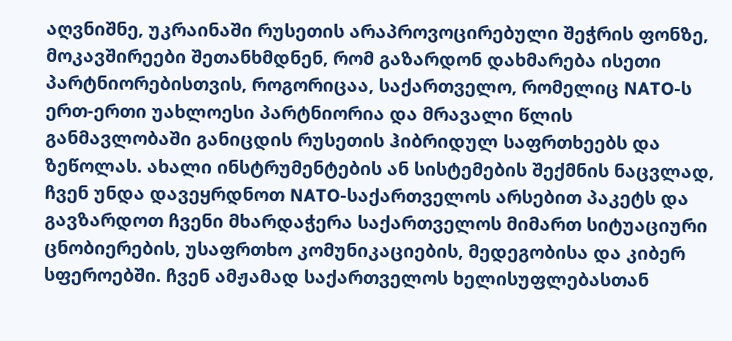აღვნიშნე, უკრაინაში რუსეთის არაპროვოცირებული შეჭრის ფონზე, მოკავშირეები შეთანხმდნენ, რომ გაზარდონ დახმარება ისეთი პარტნიორებისთვის, როგორიცაა, საქართველო, რომელიც NATO-ს ერთ-ერთი უახლოესი პარტნიორია და მრავალი წლის განმავლობაში განიცდის რუსეთის ჰიბრიდულ საფრთხეებს და ზეწოლას. ახალი ინსტრუმენტების ან სისტემების შექმნის ნაცვლად, ჩვენ უნდა დავეყრდნოთ NATO-საქართველოს არსებით პაკეტს და გავზარდოთ ჩვენი მხარდაჭერა საქართველოს მიმართ სიტუაციური ცნობიერების, უსაფრთხო კომუნიკაციების, მედეგობისა და კიბერ სფეროებში. ჩვენ ამჟამად საქართველოს ხელისუფლებასთან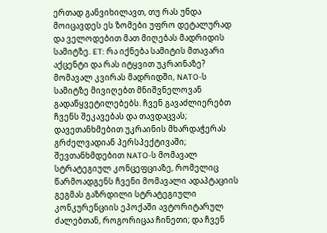ერთად განვიხილავთ, თუ რას უნდა მოიცავდეს ეს ზომები უფრო დეტალურად და ველოდებით მათ მიღებას მადრიდის სამიტზე. ET: რა იქნება სამიტის მთავარი აქცენტი და რას იტყვით უკრაინაზე? მომავალ კვირას მადრიდში, NATO-ს სამიტზე მივიღებთ მნიშვნელოვან გადაწყვეტილებებს. ჩვენ გავაძლიერებთ ჩვენს შეკავებას და თავდაცვას; დავეთანხმებით უკრაინის მხარდაჭერას გრძელვადიან პერსპექტივაში; შევთანხმდებით NATO-ს მომავალ სტრატეგიულ კონცეფციაზე, რომელიც წარმოადგენს ჩვენი მომავალი ადაპტაციის გეგმას გაზრდილი სტრატეგიული კონკურენციის ეპოქაში ავტორიტარულ ძალებთან, როგორიცაა ჩინეთი; და ჩვენ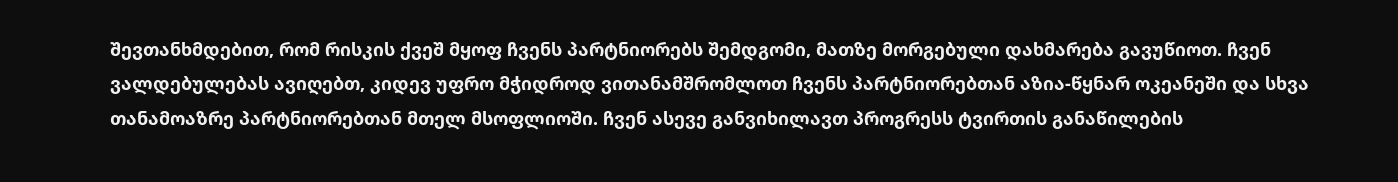შევთანხმდებით, რომ რისკის ქვეშ მყოფ ჩვენს პარტნიორებს შემდგომი, მათზე მორგებული დახმარება გავუწიოთ. ჩვენ ვალდებულებას ავიღებთ, კიდევ უფრო მჭიდროდ ვითანამშრომლოთ ჩვენს პარტნიორებთან აზია-წყნარ ოკეანეში და სხვა თანამოაზრე პარტნიორებთან მთელ მსოფლიოში. ჩვენ ასევე განვიხილავთ პროგრესს ტვირთის განაწილების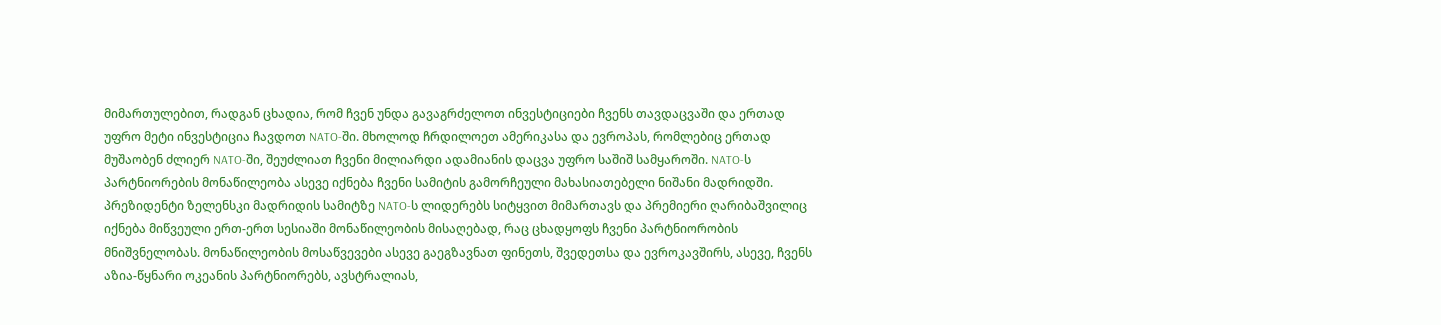მიმართულებით, რადგან ცხადია, რომ ჩვენ უნდა გავაგრძელოთ ინვესტიციები ჩვენს თავდაცვაში და ერთად უფრო მეტი ინვესტიცია ჩავდოთ NATO-ში. მხოლოდ ჩრდილოეთ ამერიკასა და ევროპას, რომლებიც ერთად მუშაობენ ძლიერ NATO-ში, შეუძლიათ ჩვენი მილიარდი ადამიანის დაცვა უფრო საშიშ სამყაროში. NATO-ს პარტნიორების მონაწილეობა ასევე იქნება ჩვენი სამიტის გამორჩეული მახასიათებელი ნიშანი მადრიდში. პრეზიდენტი ზელენსკი მადრიდის სამიტზე NATO-ს ლიდერებს სიტყვით მიმართავს და პრემიერი ღარიბაშვილიც იქნება მიწვეული ერთ-ერთ სესიაში მონაწილეობის მისაღებად, რაც ცხადყოფს ჩვენი პარტნიორობის მნიშვნელობას. მონაწილეობის მოსაწვევები ასევე გაეგზავნათ ფინეთს, შვედეთსა და ევროკავშირს, ასევე, ჩვენს აზია-წყნარი ოკეანის პარტნიორებს, ავსტრალიას,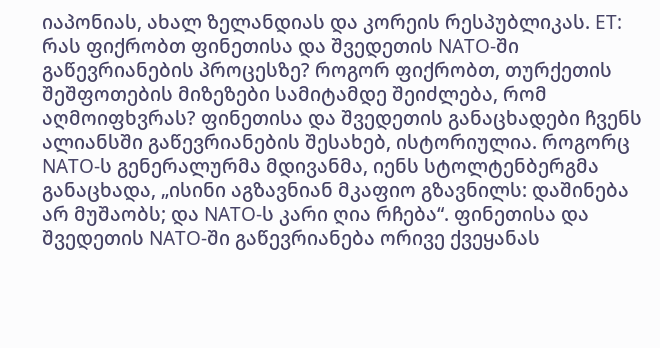იაპონიას, ახალ ზელანდიას და კორეის რესპუბლიკას. ET: რას ფიქრობთ ფინეთისა და შვედეთის NATO-ში გაწევრიანების პროცესზე? როგორ ფიქრობთ, თურქეთის შეშფოთების მიზეზები სამიტამდე შეიძლება, რომ აღმოიფხვრას? ფინეთისა და შვედეთის განაცხადები ჩვენს ალიანსში გაწევრიანების შესახებ, ისტორიულია. როგორც NATO-ს გენერალურმა მდივანმა, იენს სტოლტენბერგმა განაცხადა, „ისინი აგზავნიან მკაფიო გზავნილს: დაშინება არ მუშაობს; და NATO-ს კარი ღია რჩება“. ფინეთისა და შვედეთის NATO-ში გაწევრიანება ორივე ქვეყანას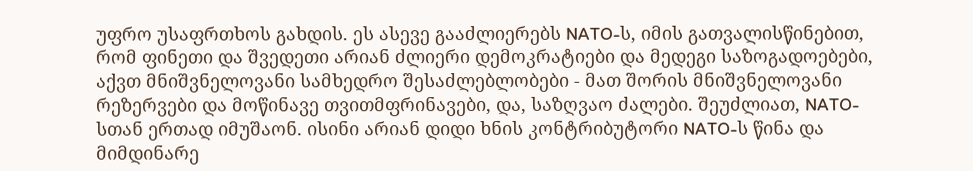უფრო უსაფრთხოს გახდის. ეს ასევე გააძლიერებს NATO-ს, იმის გათვალისწინებით, რომ ფინეთი და შვედეთი არიან ძლიერი დემოკრატიები და მედეგი საზოგადოებები, აქვთ მნიშვნელოვანი სამხედრო შესაძლებლობები - მათ შორის მნიშვნელოვანი რეზერვები და მოწინავე თვითმფრინავები, და, საზღვაო ძალები. შეუძლიათ, NATO-სთან ერთად იმუშაონ. ისინი არიან დიდი ხნის კონტრიბუტორი NATO-ს წინა და მიმდინარე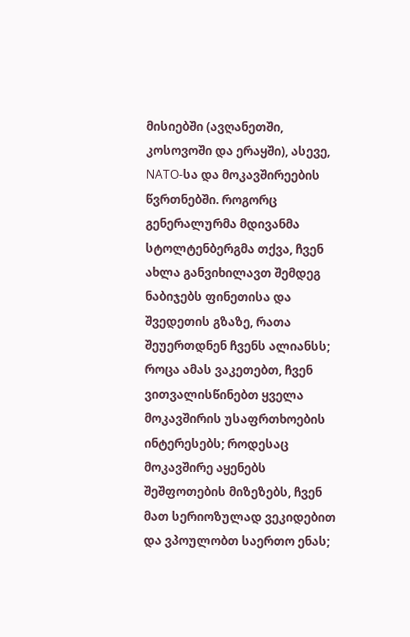მისიებში (ავღანეთში, კოსოვოში და ერაყში), ასევე, NATO-სა და მოკავშირეების წვრთნებში. როგორც გენერალურმა მდივანმა სტოლტენბერგმა თქვა, ჩვენ ახლა განვიხილავთ შემდეგ ნაბიჯებს ფინეთისა და შვედეთის გზაზე, რათა შეუერთდნენ ჩვენს ალიანსს; როცა ამას ვაკეთებთ, ჩვენ ვითვალისწინებთ ყველა მოკავშირის უსაფრთხოების ინტერესებს; როდესაც მოკავშირე აყენებს შეშფოთების მიზეზებს, ჩვენ მათ სერიოზულად ვეკიდებით და ვპოულობთ საერთო ენას;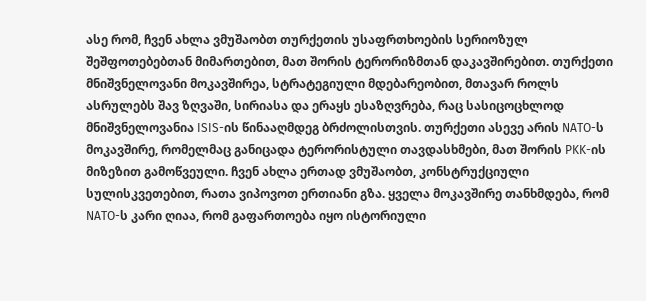ასე რომ, ჩვენ ახლა ვმუშაობთ თურქეთის უსაფრთხოების სერიოზულ შეშფოთებებთან მიმართებით, მათ შორის ტერორიზმთან დაკავშირებით. თურქეთი მნიშვნელოვანი მოკავშირეა, სტრატეგიული მდებარეობით, მთავარ როლს ასრულებს შავ ზღვაში, სირიასა და ერაყს ესაზღვრება, რაც სასიცოცხლოდ მნიშვნელოვანია ISIS-ის წინააღმდეგ ბრძოლისთვის. თურქეთი ასევე არის NATO-ს მოკავშირე, რომელმაც განიცადა ტერორისტული თავდასხმები, მათ შორის PKK-ის მიზეზით გამოწვეული. ჩვენ ახლა ერთად ვმუშაობთ, კონსტრუქციული სულისკვეთებით, რათა ვიპოვოთ ერთიანი გზა. ყველა მოკავშირე თანხმდება, რომ NATO-ს კარი ღიაა, რომ გაფართოება იყო ისტორიული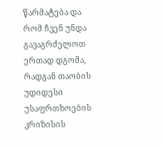წარმატება და რომ ჩვენ უნდა გავაგრძელოთ ერთად დგომა, რადგან თაობის უდიდესი უსაფრთხოების კრიზისის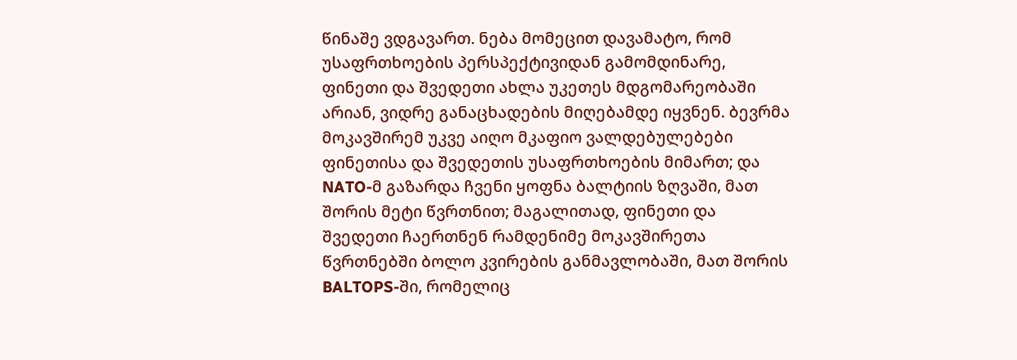წინაშე ვდგავართ. ნება მომეცით დავამატო, რომ უსაფრთხოების პერსპექტივიდან გამომდინარე, ფინეთი და შვედეთი ახლა უკეთეს მდგომარეობაში არიან, ვიდრე განაცხადების მიღებამდე იყვნენ. ბევრმა მოკავშირემ უკვე აიღო მკაფიო ვალდებულებები ფინეთისა და შვედეთის უსაფრთხოების მიმართ; და NATO-მ გაზარდა ჩვენი ყოფნა ბალტიის ზღვაში, მათ შორის მეტი წვრთნით; მაგალითად, ფინეთი და შვედეთი ჩაერთნენ რამდენიმე მოკავშირეთა წვრთნებში ბოლო კვირების განმავლობაში, მათ შორის BALTOPS-ში, რომელიც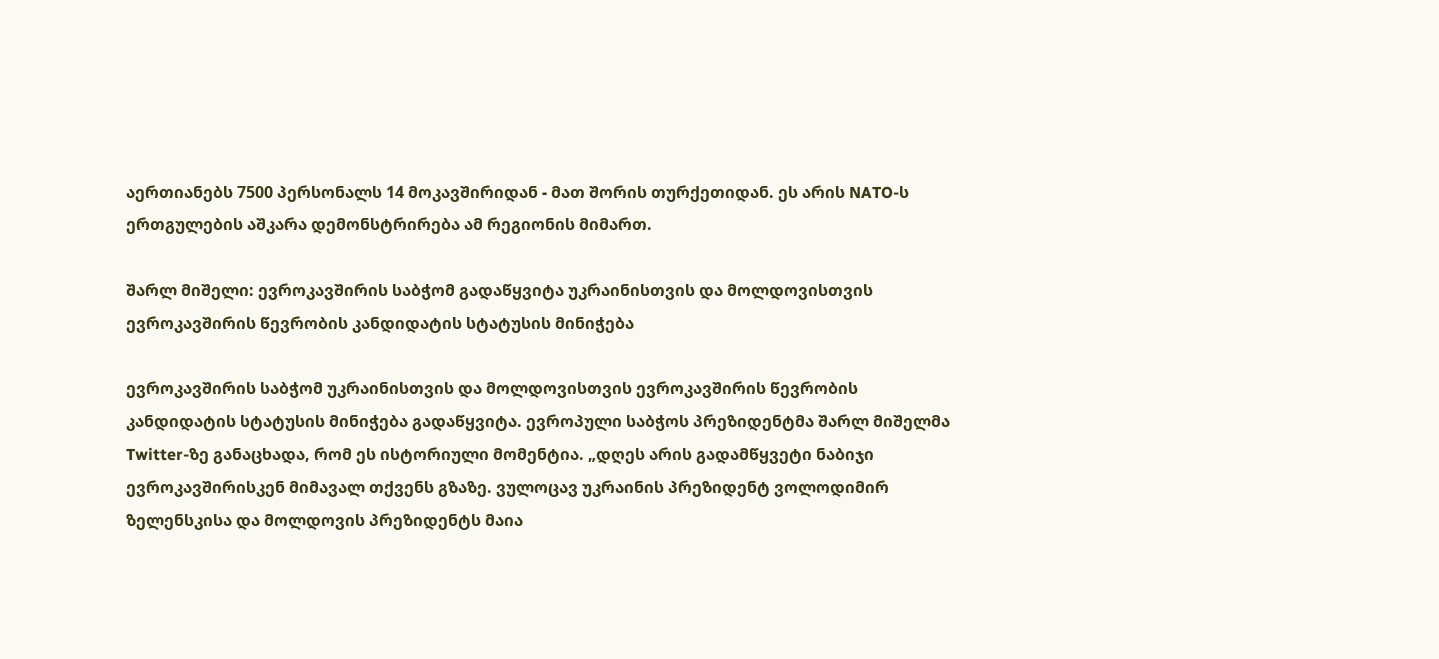აერთიანებს 7500 პერსონალს 14 მოკავშირიდან - მათ შორის თურქეთიდან. ეს არის NATO-ს ერთგულების აშკარა დემონსტრირება ამ რეგიონის მიმართ.

შარლ მიშელი: ევროკავშირის საბჭომ გადაწყვიტა უკრაინისთვის და მოლდოვისთვის ევროკავშირის წევრობის კანდიდატის სტატუსის მინიჭება

ევროკავშირის საბჭომ უკრაინისთვის და მოლდოვისთვის ევროკავშირის წევრობის კანდიდატის სტატუსის მინიჭება გადაწყვიტა. ევროპული საბჭოს პრეზიდენტმა შარლ მიშელმა Twitter-ზე განაცხადა, რომ ეს ისტორიული მომენტია. „დღეს არის გადამწყვეტი ნაბიჯი ევროკავშირისკენ მიმავალ თქვენს გზაზე. ვულოცავ უკრაინის პრეზიდენტ ვოლოდიმირ ზელენსკისა და მოლდოვის პრეზიდენტს მაია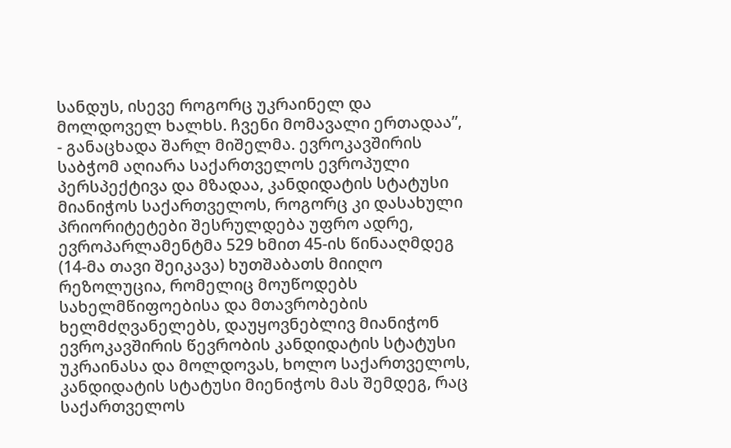სანდუს, ისევე როგორც უკრაინელ და მოლდოველ ხალხს. ჩვენი მომავალი ერთადაა”, - განაცხადა შარლ მიშელმა. ევროკავშირის საბჭომ აღიარა საქართველოს ევროპული პერსპექტივა და მზადაა, კანდიდატის სტატუსი მიანიჭოს საქართველოს, როგორც კი დასახული პრიორიტეტები შესრულდება უფრო ადრე, ევროპარლამენტმა 529 ხმით 45-ის წინააღმდეგ (14-მა თავი შეიკავა) ხუთშაბათს მიიღო რეზოლუცია, რომელიც მოუწოდებს სახელმწიფოებისა და მთავრობების ხელმძღვანელებს, დაუყოვნებლივ მიანიჭონ ევროკავშირის წევრობის კანდიდატის სტატუსი უკრაინასა და მოლდოვას, ხოლო საქართველოს, კანდიდატის სტატუსი მიენიჭოს მას შემდეგ, რაც საქართველოს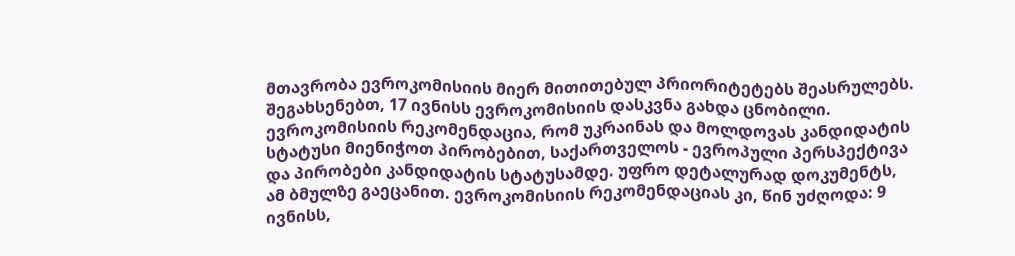მთავრობა ევროკომისიის მიერ მითითებულ პრიორიტეტებს შეასრულებს. შეგახსენებთ, 17 ივნისს ევროკომისიის დასკვნა გახდა ცნობილი. ევროკომისიის რეკომენდაცია, რომ უკრაინას და მოლდოვას კანდიდატის სტატუსი მიენიჭოთ პირობებით, საქართველოს - ევროპული პერსპექტივა და პირობები კანდიდატის სტატუსამდე. უფრო დეტალურად დოკუმენტს, ამ ბმულზე გაეცანით. ევროკომისიის რეკომენდაციას კი, წინ უძღოდა: 9 ივნისს,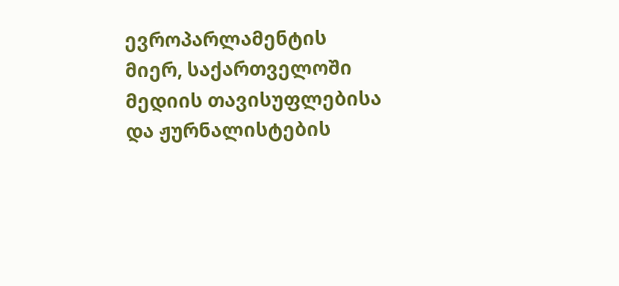ევროპარლამენტის მიერ, საქართველოში მედიის თავისუფლებისა და ჟურნალისტების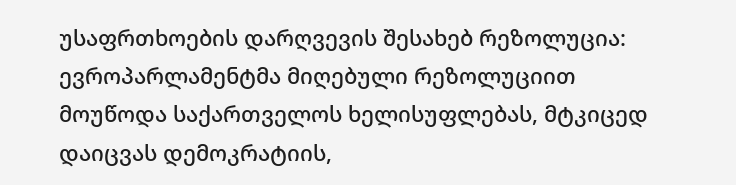უსაფრთხოების დარღვევის შესახებ რეზოლუცია: ევროპარლამენტმა მიღებული რეზოლუციით მოუწოდა საქართველოს ხელისუფლებას, მტკიცედ დაიცვას დემოკრატიის,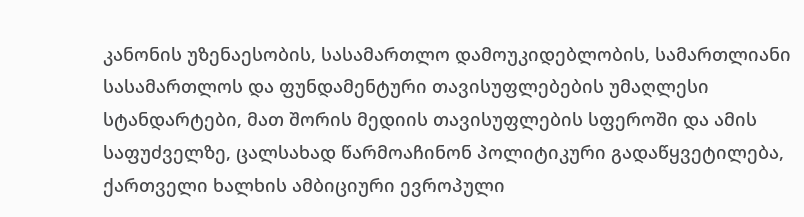კანონის უზენაესობის, სასამართლო დამოუკიდებლობის, სამართლიანი სასამართლოს და ფუნდამენტური თავისუფლებების უმაღლესი სტანდარტები, მათ შორის მედიის თავისუფლების სფეროში და ამის საფუძველზე, ცალსახად წარმოაჩინონ პოლიტიკური გადაწყვეტილება, ქართველი ხალხის ამბიციური ევროპული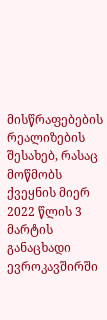მისწრაფებების რეალიზების შესახებ, რასაც მოწმობს ქვეყნის მიერ 2022 წლის 3 მარტის განაცხადი ევროკავშირში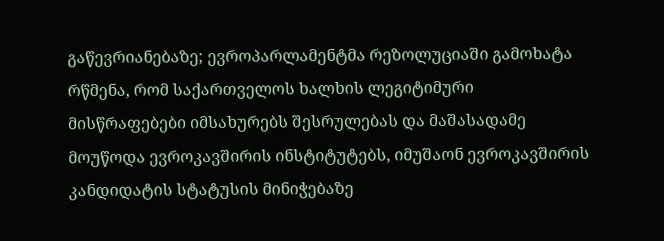გაწევრიანებაზე; ევროპარლამენტმა რეზოლუციაში გამოხატა რწმენა, რომ საქართველოს ხალხის ლეგიტიმური მისწრაფებები იმსახურებს შესრულებას და მაშასადამე მოუწოდა ევროკავშირის ინსტიტუტებს, იმუშაონ ევროკავშირის კანდიდატის სტატუსის მინიჭებაზე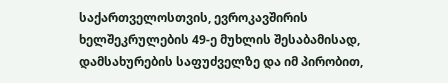საქართველოსთვის, ევროკავშირის ხელშეკრულების 49-ე მუხლის შესაბამისად, დამსახურების საფუძველზე და იმ პირობით,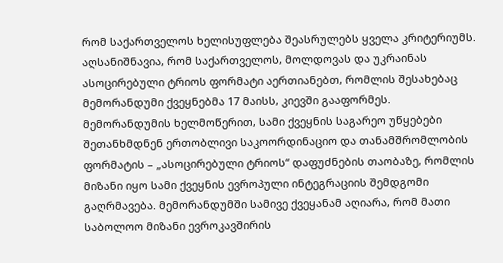რომ საქართველოს ხელისუფლება შეასრულებს ყველა კრიტერიუმს.  აღსანიშნავია, რომ საქართველოს, მოლდოვას და უკრაინას ასოცირებული ტრიოს ფორმატი აერთიანებთ, რომლის შესახებაც მემორანდუმი ქვეყნებმა 17 მაისს, კიევში გააფორმეს. მემორანდუმის ხელმოწერით, სამი ქვეყნის საგარეო უწყებები შეთანხმდნენ ერთობლივი საკოორდინაციო და თანამშრომლობის ფორმატის – „ასოცირებული ტრიოს“ დაფუძნების თაობაზე, რომლის მიზანი იყო სამი ქვეყნის ევროპული ინტეგრაციის შემდგომი გაღრმავება. მემორანდუმში სამივე ქვეყანამ აღიარა, რომ მათი საბოლოო მიზანი ევროკავშირის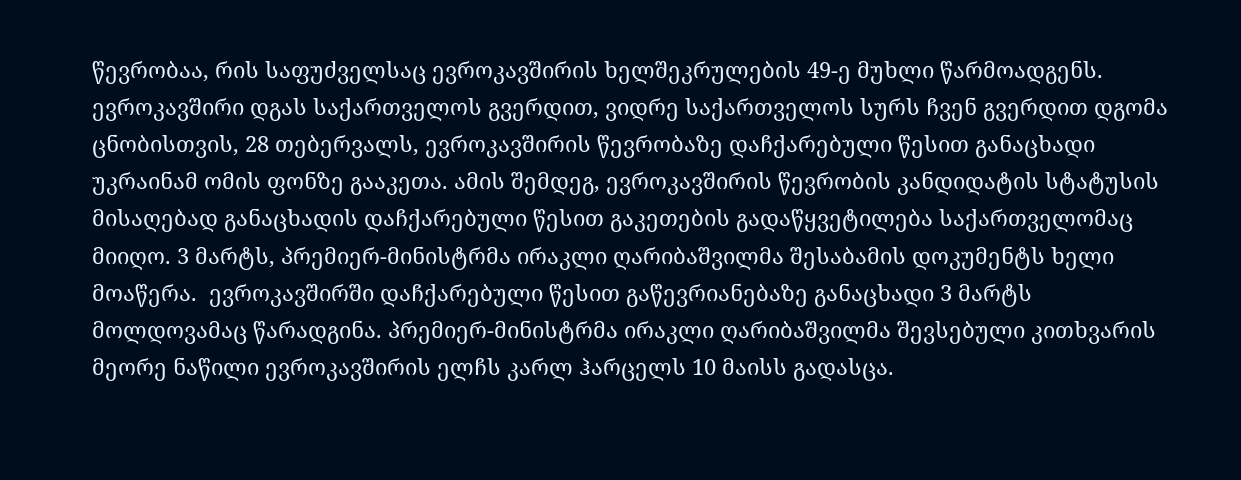წევრობაა, რის საფუძველსაც ევროკავშირის ხელშეკრულების 49-ე მუხლი წარმოადგენს. ევროკავშირი დგას საქართველოს გვერდით, ვიდრე საქართველოს სურს ჩვენ გვერდით დგომა ცნობისთვის, 28 თებერვალს, ევროკავშირის წევრობაზე დაჩქარებული წესით განაცხადი უკრაინამ ომის ფონზე გააკეთა. ამის შემდეგ, ევროკავშირის წევრობის კანდიდატის სტატუსის მისაღებად განაცხადის დაჩქარებული წესით გაკეთების გადაწყვეტილება საქართველომაც მიიღო. 3 მარტს, პრემიერ-მინისტრმა ირაკლი ღარიბაშვილმა შესაბამის დოკუმენტს ხელი მოაწერა.  ევროკავშირში დაჩქარებული წესით გაწევრიანებაზე განაცხადი 3 მარტს მოლდოვამაც წარადგინა. პრემიერ-მინისტრმა ირაკლი ღარიბაშვილმა შევსებული კითხვარის მეორე ნაწილი ევროკავშირის ელჩს კარლ ჰარცელს 10 მაისს გადასცა.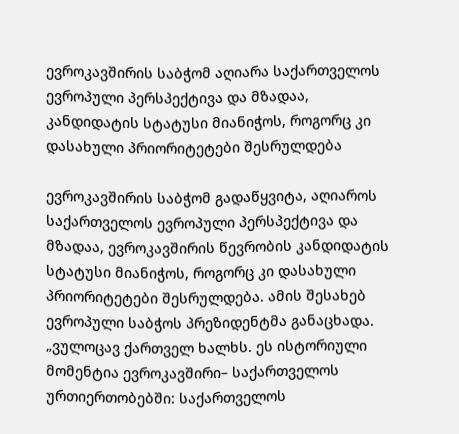ევროკავშირის საბჭომ აღიარა საქართველოს ევროპული პერსპექტივა და მზადაა, კანდიდატის სტატუსი მიანიჭოს, როგორც კი დასახული პრიორიტეტები შესრულდება

ევროკავშირის საბჭომ გადაწყვიტა, აღიაროს საქართველოს ევროპული პერსპექტივა და მზადაა, ევროკავშირის წევრობის კანდიდატის სტატუსი მიანიჭოს, როგორც კი დასახული პრიორიტეტები შესრულდება. ამის შესახებ ევროპული საბჭოს პრეზიდენტმა განაცხადა. „ვულოცავ ქართველ ხალხს. ეს ისტორიული მომენტია ევროკავშირი– საქართველოს ურთიერთობებში: საქართველოს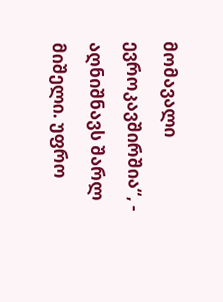მომავალი ევროკავშირშია“, - აღნიშნავს შარლ მიშელი. უფრო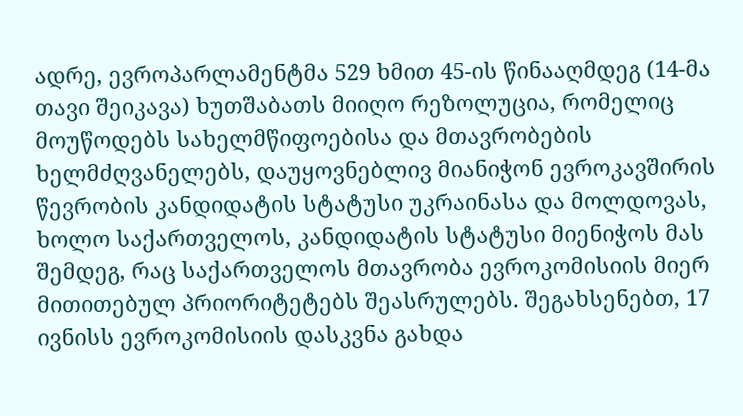ადრე, ევროპარლამენტმა 529 ხმით 45-ის წინააღმდეგ (14-მა თავი შეიკავა) ხუთშაბათს მიიღო რეზოლუცია, რომელიც მოუწოდებს სახელმწიფოებისა და მთავრობების ხელმძღვანელებს, დაუყოვნებლივ მიანიჭონ ევროკავშირის წევრობის კანდიდატის სტატუსი უკრაინასა და მოლდოვას, ხოლო საქართველოს, კანდიდატის სტატუსი მიენიჭოს მას შემდეგ, რაც საქართველოს მთავრობა ევროკომისიის მიერ მითითებულ პრიორიტეტებს შეასრულებს. შეგახსენებთ, 17 ივნისს ევროკომისიის დასკვნა გახდა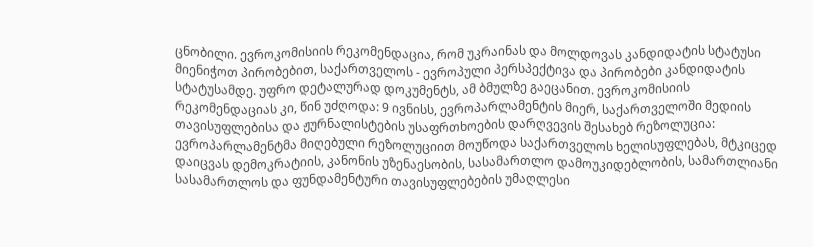ცნობილი. ევროკომისიის რეკომენდაცია, რომ უკრაინას და მოლდოვას კანდიდატის სტატუსი მიენიჭოთ პირობებით, საქართველოს - ევროპული პერსპექტივა და პირობები კანდიდატის სტატუსამდე. უფრო დეტალურად დოკუმენტს, ამ ბმულზე გაეცანით. ევროკომისიის რეკომენდაციას კი, წინ უძღოდა: 9 ივნისს, ევროპარლამენტის მიერ, საქართველოში მედიის თავისუფლებისა და ჟურნალისტების უსაფრთხოების დარღვევის შესახებ რეზოლუცია: ევროპარლამენტმა მიღებული რეზოლუციით მოუწოდა საქართველოს ხელისუფლებას, მტკიცედ დაიცვას დემოკრატიის, კანონის უზენაესობის, სასამართლო დამოუკიდებლობის, სამართლიანი სასამართლოს და ფუნდამენტური თავისუფლებების უმაღლესი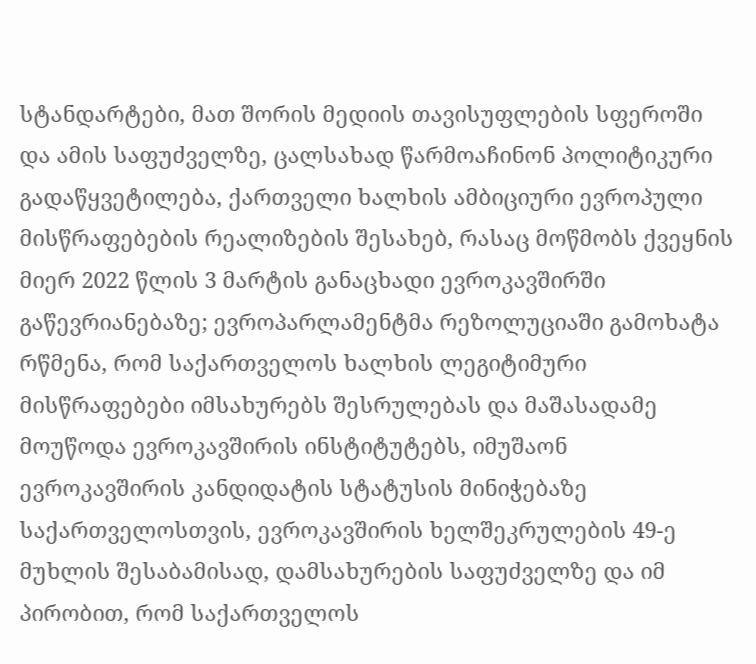სტანდარტები, მათ შორის მედიის თავისუფლების სფეროში და ამის საფუძველზე, ცალსახად წარმოაჩინონ პოლიტიკური გადაწყვეტილება, ქართველი ხალხის ამბიციური ევროპული მისწრაფებების რეალიზების შესახებ, რასაც მოწმობს ქვეყნის მიერ 2022 წლის 3 მარტის განაცხადი ევროკავშირში გაწევრიანებაზე; ევროპარლამენტმა რეზოლუციაში გამოხატა რწმენა, რომ საქართველოს ხალხის ლეგიტიმური მისწრაფებები იმსახურებს შესრულებას და მაშასადამე მოუწოდა ევროკავშირის ინსტიტუტებს, იმუშაონ ევროკავშირის კანდიდატის სტატუსის მინიჭებაზე საქართველოსთვის, ევროკავშირის ხელშეკრულების 49-ე მუხლის შესაბამისად, დამსახურების საფუძველზე და იმ პირობით, რომ საქართველოს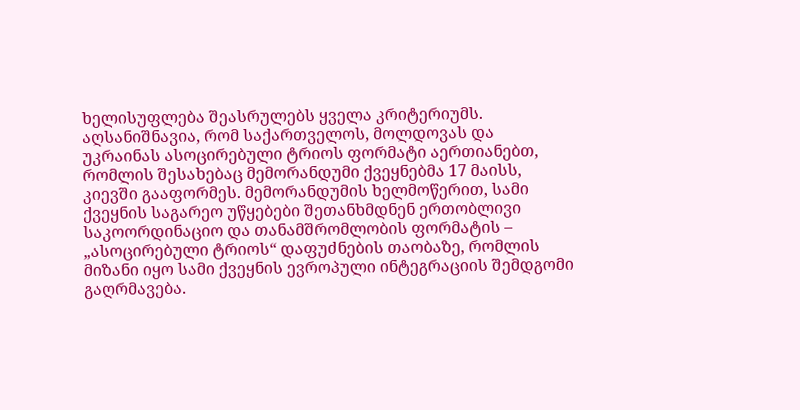ხელისუფლება შეასრულებს ყველა კრიტერიუმს.  აღსანიშნავია, რომ საქართველოს, მოლდოვას და უკრაინას ასოცირებული ტრიოს ფორმატი აერთიანებთ, რომლის შესახებაც მემორანდუმი ქვეყნებმა 17 მაისს, კიევში გააფორმეს. მემორანდუმის ხელმოწერით, სამი ქვეყნის საგარეო უწყებები შეთანხმდნენ ერთობლივი საკოორდინაციო და თანამშრომლობის ფორმატის – „ასოცირებული ტრიოს“ დაფუძნების თაობაზე, რომლის მიზანი იყო სამი ქვეყნის ევროპული ინტეგრაციის შემდგომი გაღრმავება.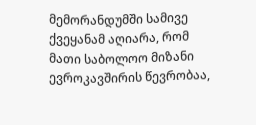მემორანდუმში სამივე ქვეყანამ აღიარა, რომ მათი საბოლოო მიზანი ევროკავშირის წევრობაა,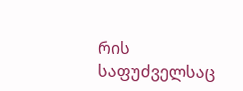რის საფუძველსაც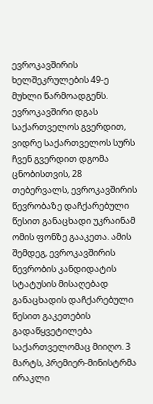ევროკავშირის ხელშეკრულების 49-ე მუხლი წარმოადგენს. ევროკავშირი დგას საქართველოს გვერდით, ვიდრე საქართველოს სურს ჩვენ გვერდით დგომა ცნობისთვის, 28 თებერვალს, ევროკავშირის წევრობაზე დაჩქარებული წესით განაცხადი უკრაინამ ომის ფონზე გააკეთა. ამის შემდეგ, ევროკავშირის წევრობის კანდიდატის სტატუსის მისაღებად განაცხადის დაჩქარებული წესით გაკეთების გადაწყვეტილება საქართველომაც მიიღო. 3 მარტს, პრემიერ-მინისტრმა ირაკლი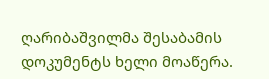ღარიბაშვილმა შესაბამის დოკუმენტს ხელი მოაწერა.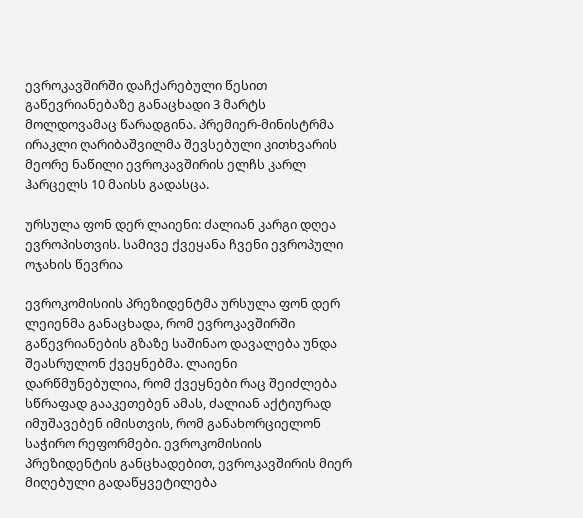ევროკავშირში დაჩქარებული წესით გაწევრიანებაზე განაცხადი 3 მარტს მოლდოვამაც წარადგინა. პრემიერ-მინისტრმა ირაკლი ღარიბაშვილმა შევსებული კითხვარის მეორე ნაწილი ევროკავშირის ელჩს კარლ ჰარცელს 10 მაისს გადასცა.

ურსულა ფონ დერ ლაიენი: ძალიან კარგი დღეა ევროპისთვის. სამივე ქვეყანა ჩვენი ევროპული ოჯახის წევრია

ევროკომისიის პრეზიდენტმა ურსულა ფონ დერ ლეიენმა განაცხადა, რომ ევროკავშირში გაწევრიანების გზაზე საშინაო დავალება უნდა შეასრულონ ქვეყნებმა. ლაიენი დარწმუნებულია, რომ ქვეყნები რაც შეიძლება სწრაფად გააკეთებენ ამას, ძალიან აქტიურად იმუშავებენ იმისთვის, რომ განახორციელონ საჭირო რეფორმები. ევროკომისიის პრეზიდენტის განცხადებით, ევროკავშირის მიერ მიღებული გადაწყვეტილება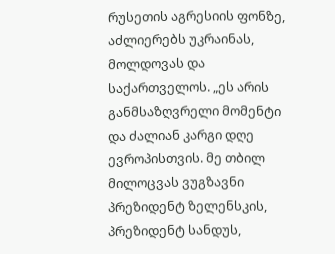რუსეთის აგრესიის ფონზე, აძლიერებს უკრაინას, მოლდოვას და საქართველოს. „ეს არის განმსაზღვრელი მომენტი და ძალიან კარგი დღე ევროპისთვის. მე თბილ მილოცვას ვუგზავნი პრეზიდენტ ზელენსკის, პრეზიდენტ სანდუს,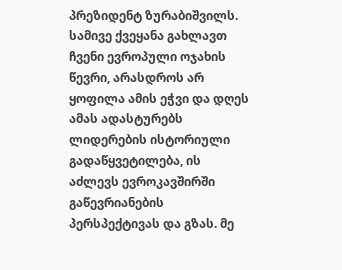პრეზიდენტ ზურაბიშვილს. სამივე ქვეყანა გახლავთ ჩვენი ევროპული ოჯახის წევრი, არასდროს არ ყოფილა ამის ეჭვი და დღეს ამას ადასტურებს ლიდერების ისტორიული გადაწყვეტილება, ის აძლევს ევროკავშირში გაწევრიანების პერსპექტივას და გზას. მე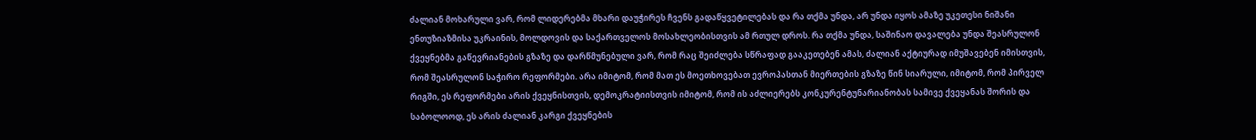ძალიან მოხარული ვარ, რომ ლიდერებმა მხარი დაუჭირეს ჩვენს გადაწყვეტილებას და რა თქმა უნდა, არ უნდა იყოს ამაზე უკეთესი ნიშანი ენთუზიაზმისა უკრაინის, მოლდოვის და საქართველოს მოსახლეობისთვის ამ რთულ დროს. რა თქმა უნდა, საშინაო დავალება უნდა შეასრულონ ქვეყნებმა გაწევრიანების გზაზე და დარწმუნებული ვარ, რომ რაც შეიძლება სწრაფად გააკეთებენ ამას, ძალიან აქტიურად იმუშავებენ იმისთვის, რომ შეასრულონ საჭირო რეფორმები. არა იმიტომ, რომ მათ ეს მოეთხოვებათ ევროპასთან მიერთების გზაზე წინ სიარული, იმიტომ, რომ პირველ რიგში, ეს რეფორმები არის ქვეყნისთვის, დემოკრატიისთვის იმიტომ, რომ ის აძლიერებს კონკურენტუნარიანობას სამივე ქვეყანას შორის და საბოლოოდ, ეს არის ძალიან კარგი ქვეყნების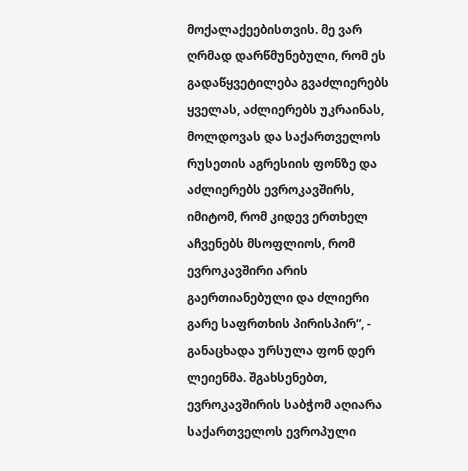მოქალაქეებისთვის. მე ვარ ღრმად დარწმუნებული, რომ ეს გადაწყვეტილება გვაძლიერებს ყველას, აძლიერებს უკრაინას, მოლდოვას და საქართველოს რუსეთის აგრესიის ფონზე და აძლიერებს ევროკავშირს, იმიტომ, რომ კიდევ ერთხელ აჩვენებს მსოფლიოს, რომ ევროკავშირი არის გაერთიანებული და ძლიერი გარე საფრთხის პირისპირ“, - განაცხადა ურსულა ფონ დერ ლეიენმა. შგახსენებთ, ევროკავშირის საბჭომ აღიარა საქართველოს ევროპული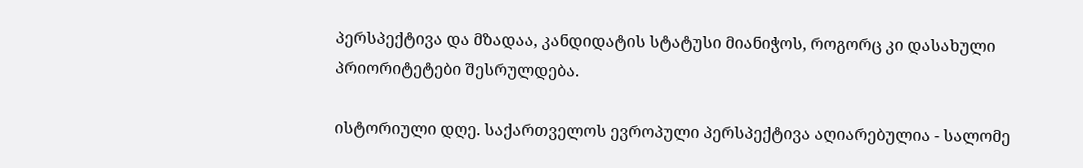პერსპექტივა და მზადაა, კანდიდატის სტატუსი მიანიჭოს, როგორც კი დასახული პრიორიტეტები შესრულდება.

ისტორიული დღე. საქართველოს ევროპული პერსპექტივა აღიარებულია - სალომე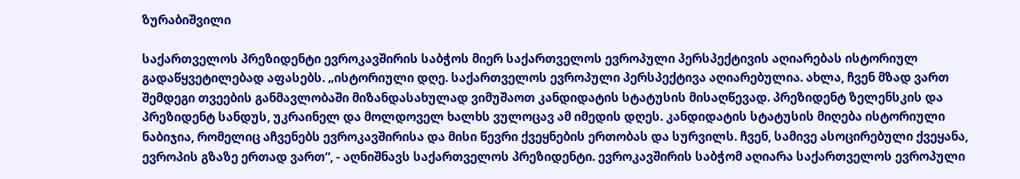ზურაბიშვილი

საქართველოს პრეზიდენტი ევროკავშირის საბჭოს მიერ საქართველოს ევროპული პერსპექტივის აღიარებას ისტორიულ გადაწყვეტილებად აფასებს. „ისტორიული დღე. საქართველოს ევროპული პერსპექტივა აღიარებულია. ახლა, ჩვენ მზად ვართ შემდეგი თვეების განმავლობაში მიზანდასახულად ვიმუშაოთ კანდიდატის სტატუსის მისაღწევად. პრეზიდენტ ზელენსკის და პრეზიდენტ სანდუს, უკრაინელ და მოლდოველ ხალხს ვულოცავ ამ იმედის დღეს. კანდიდატის სტატუსის მიღება ისტორიული ნაბიჯია, რომელიც აჩვენებს ევროკავშირისა და მისი წევრი ქვეყნების ერთობას და სურვილს. ჩვენ, სამივე ასოცირებული ქვეყანა, ევროპის გზაზე ერთად ვართ“, - აღნიშნავს საქართველოს პრეზიდენტი. ევროკავშირის საბჭომ აღიარა საქართველოს ევროპული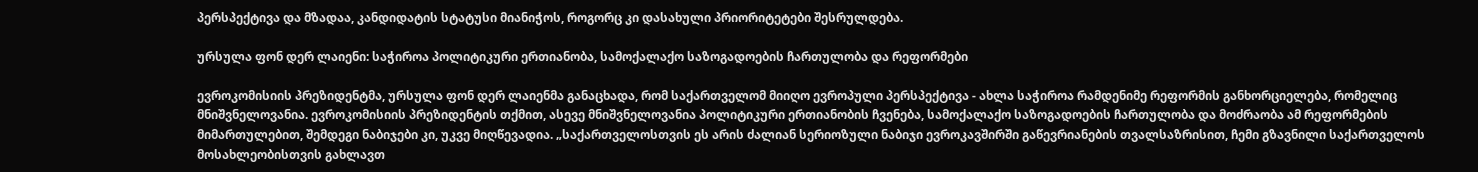პერსპექტივა და მზადაა, კანდიდატის სტატუსი მიანიჭოს, როგორც კი დასახული პრიორიტეტები შესრულდება.

ურსულა ფონ დერ ლაიენი: საჭიროა პოლიტიკური ერთიანობა, სამოქალაქო საზოგადოების ჩართულობა და რეფორმები

ევროკომისიის პრეზიდენტმა, ურსულა ფონ დერ ლაიენმა განაცხადა, რომ საქართველომ მიიღო ევროპული პერსპექტივა - ახლა საჭიროა რამდენიმე რეფორმის განხორციელება, რომელიც მნიშვნელოვანია. ევროკომისიის პრეზიდენტის თქმით, ასევე მნიშვნელოვანია პოლიტიკური ერთიანობის ჩვენება, სამოქალაქო საზოგადოების ჩართულობა და მოძრაობა ამ რეფორმების მიმართულებით, შემდეგი ნაბიჯები კი, უკვე მიღწევადია. „საქართველოსთვის ეს არის ძალიან სერიოზული ნაბიჯი ევროკავშირში გაწევრიანების თვალსაზრისით, ჩემი გზავნილი საქართველოს მოსახლეობისთვის გახლავთ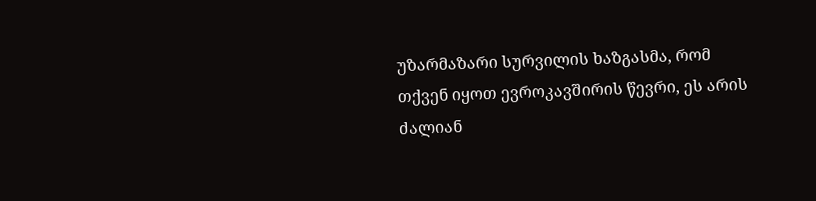უზარმაზარი სურვილის ხაზგასმა, რომ თქვენ იყოთ ევროკავშირის წევრი, ეს არის ძალიან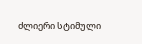ძლიერი სტიმული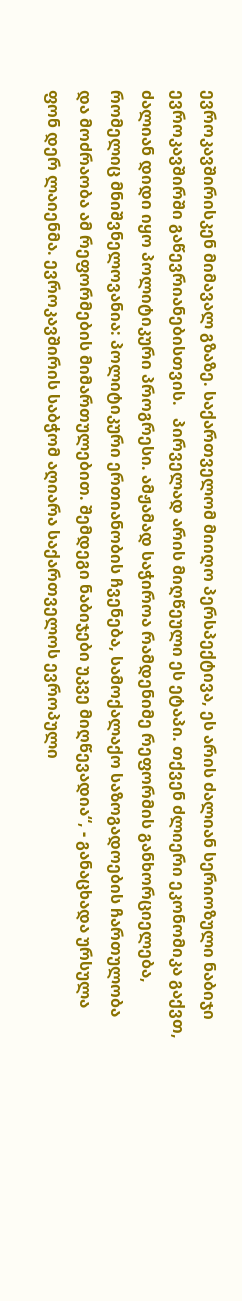ევროკავშირისკენ მიმავალ გზაზე. საქართველომ მიიღო პერსპექტივა, ეს არის ძალიან სერიოზული ნაბიჯი ევროკავშირში გაწევრიანებისთვის.   პირველად არის მიღწეული ეს ეტაპი. თქვენ ძლიერი ეკონომიკა გაქვთ, ძალიან დიდი იყო პოლიტიკური პროგრესი. ამჟამად საჭიროა რამდენიმე რეფორმის განხორციელება, რომელიც მნიშვნელოვანია: პოლიტიკური ერთიანობის ჩვენება, სამოქალაქო საზოგადოების ჩართულობა და მოძრაობა ამ რეფორმების მიმართულებით. შემდეგი ნაბიჯები უკვე მიღწევადია“, - განაცხადა ურსულა ფონ დერ ლაიენმა. ევროკავშირის საბჭომ აღიარა საქართველოს ევროპული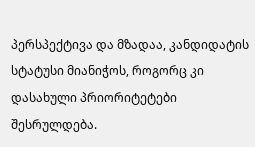პერსპექტივა და მზადაა, კანდიდატის სტატუსი მიანიჭოს, როგორც კი დასახული პრიორიტეტები შესრულდება.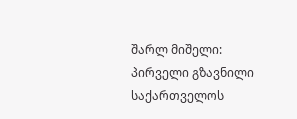შარლ მიშელი: პირველი გზავნილი საქართველოს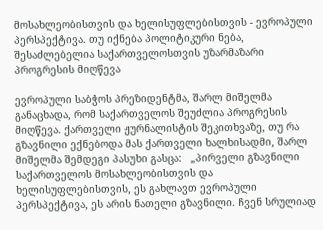მოსახლეობისთვის და ხელისუფლებისთვის - ევროპული პერსპექტივა. თუ იქნება პოლიტიკური ნება, შესაძლებელია საქართველოსთვის უზარმაზარი პროგრესის მიღწევა

ევროპული საბჭოს პრეზიდენტმა, შარლ მიშელმა განაცხადა, რომ საქართველოს შეუძლია პროგრესის მიღწევა. ქართველი ჟურნალისტის შეკითხვაზე, თუ რა გზავნილი ექნებოდა მას ქართველი ხალხისადმი, შარლ მიშელმა შემდეგი პასუხი გასცა:   „პირველი გზავნილი საქართველოს მოსახლეობისთვის და ხელისუფლებისთვის, ეს გახლავთ ევროპული პერსპექტივა, ეს არის ნათელი გზავნილი. ჩვენ სრულიად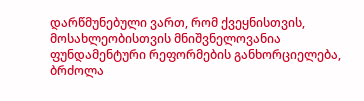დარწმუნებული ვართ, რომ ქვეყნისთვის, მოსახლეობისთვის მნიშვნელოვანია ფუნდამენტური რეფორმების განხორციელება, ბრძოლა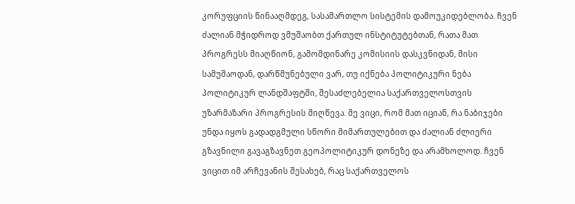კორუფციის წინააღმდეგ, სასამართლო სისტემის დამოუკიდებლობა. ჩვენ ძალიან მჭიდროდ ვმუშაობთ ქართულ ინსტიტუტებთან, რათა მათ პროგრესს მიაღწიონ, გამომდინარე კომისიის დასკვნიდან, მისი სამუშაოდან, დარწმუნებული ვარ, თუ იქნება პოლიტიკური ნება პოლიტიკურ ლანდშაფტში, შესაძლებელია საქართველოსთვის უზარმაზარი პროგრესის მიღწევა. მე ვიცი, რომ მათ იციან, რა ნაბიჯები უნდა იყოს გადადგმული სწორი მიმართულებით და ძალიან ძლიერი გზავნილი გავაგზავნეთ გეოპოლიტიკურ დონეზე და არამხოლოდ. ჩვენ ვიცით იმ არჩევანის შესახებ, რაც საქართველოს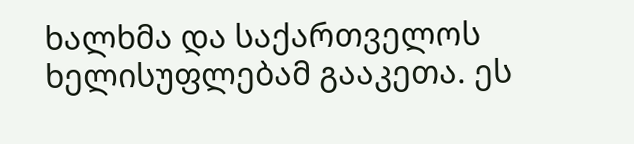ხალხმა და საქართველოს ხელისუფლებამ გააკეთა. ეს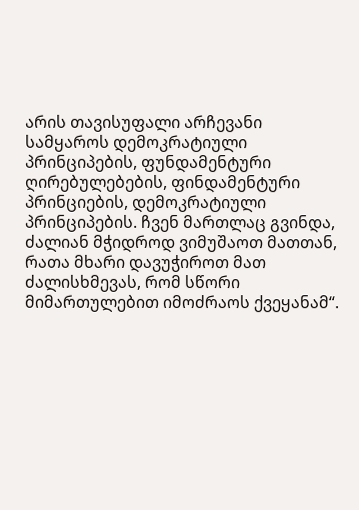არის თავისუფალი არჩევანი სამყაროს დემოკრატიული პრინციპების, ფუნდამენტური ღირებულებების, ფინდამენტური პრინციების, დემოკრატიული პრინციპების. ჩვენ მართლაც გვინდა, ძალიან მჭიდროდ ვიმუშაოთ მათთან, რათა მხარი დავუჭიროთ მათ ძალისხმევას, რომ სწორი მიმართულებით იმოძრაოს ქვეყანამ“.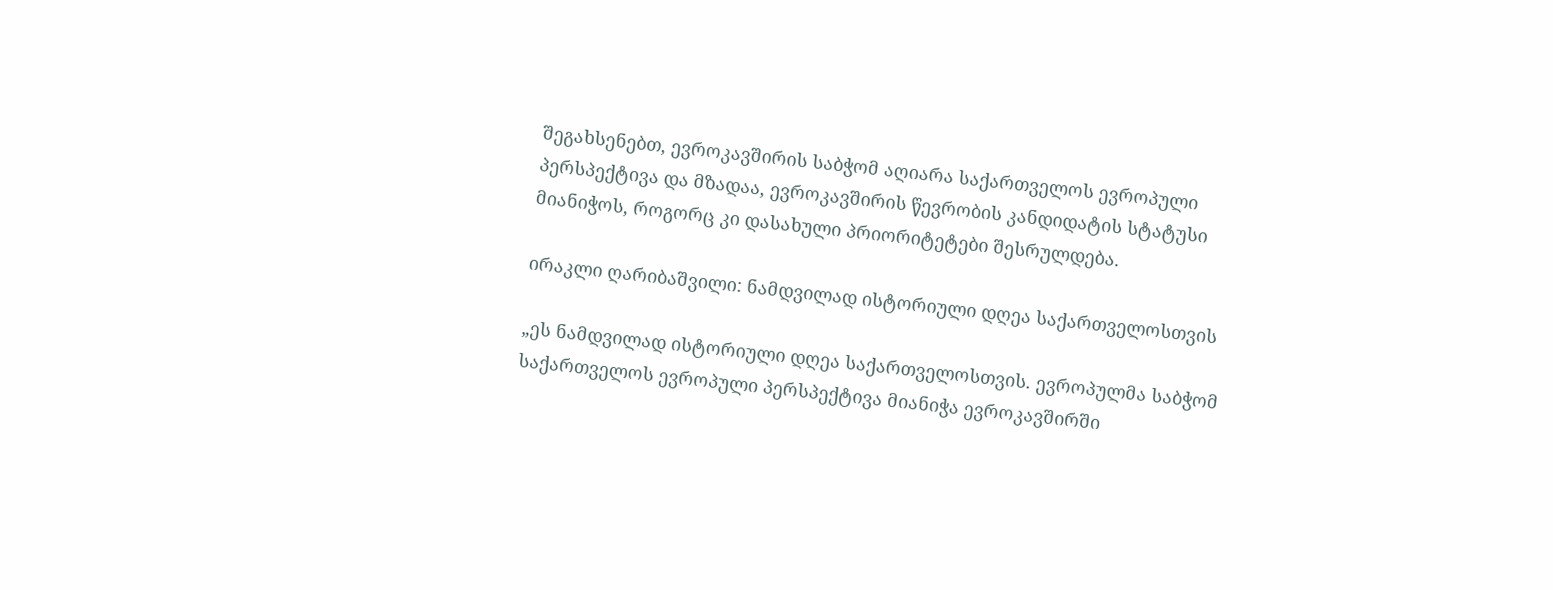შეგახსენებთ, ევროკავშირის საბჭომ აღიარა საქართველოს ევროპული პერსპექტივა და მზადაა, ევროკავშირის წევრობის კანდიდატის სტატუსი მიანიჭოს, როგორც კი დასახული პრიორიტეტები შესრულდება.

ირაკლი ღარიბაშვილი: ნამდვილად ისტორიული დღეა საქართველოსთვის

„ეს ნამდვილად ისტორიული დღეა საქართველოსთვის. ევროპულმა საბჭომ საქართველოს ევროპული პერსპექტივა მიანიჭა ევროკავშირში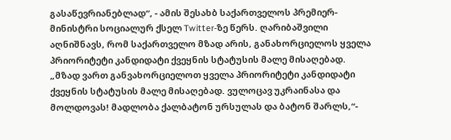გასაწევრიანებლად“, - ამის შესახბ საქართველოს პრემიერ-მინისტრი სოციალურ ქსელ Twitter-ზე წერს. ღარიბაშვილი აღნიშნავს, რომ საქართველო მზად არის, განახორციელოს ყველა პრიორიტეტი კანდიდატი ქვეყნის სტატუსის მალე მისაღებად. „მზად ვართ განვახორციელოთ ყველა პრიორიტეტი კანდიდატი ქვეყნის სტატუსის მალე მისაღებად. ვულოცავ უკრაინასა და მოლდოვას! მადლობა ქალბატონ ურსულას და ბატონ შარლს,“-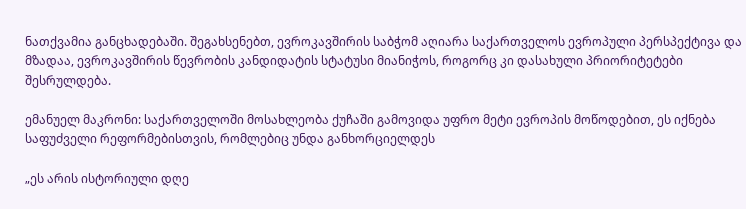ნათქვამია განცხადებაში. შეგახსენებთ, ევროკავშირის საბჭომ აღიარა საქართველოს ევროპული პერსპექტივა და მზადაა, ევროკავშირის წევრობის კანდიდატის სტატუსი მიანიჭოს, როგორც კი დასახული პრიორიტეტები შესრულდება.

ემანუელ მაკრონი: საქართველოში მოსახლეობა ქუჩაში გამოვიდა უფრო მეტი ევროპის მოწოდებით, ეს იქნება საფუძველი რეფორმებისთვის, რომლებიც უნდა განხორციელდეს

„ეს არის ისტორიული დღე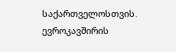საქართველოსთვის. ევროკავშირის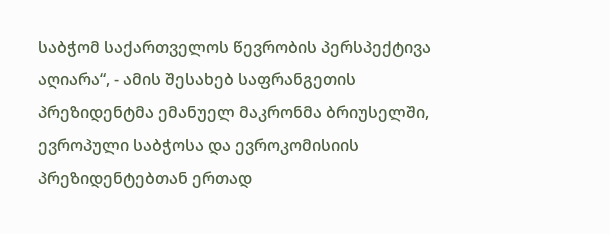საბჭომ საქართველოს წევრობის პერსპექტივა აღიარა“, - ამის შესახებ საფრანგეთის პრეზიდენტმა ემანუელ მაკრონმა ბრიუსელში, ევროპული საბჭოსა და ევროკომისიის პრეზიდენტებთან ერთად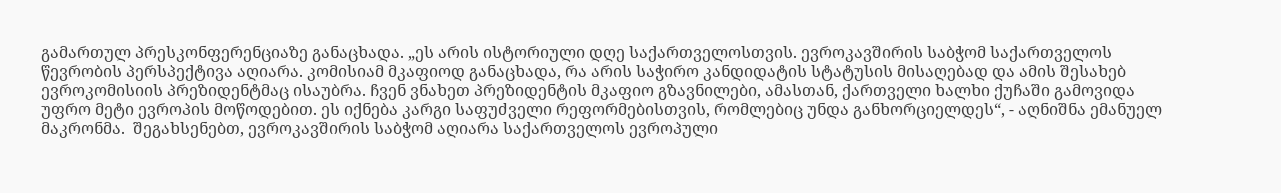გამართულ პრესკონფერენციაზე განაცხადა. „ეს არის ისტორიული დღე საქართველოსთვის. ევროკავშირის საბჭომ საქართველოს წევრობის პერსპექტივა აღიარა. კომისიამ მკაფიოდ განაცხადა, რა არის საჭირო კანდიდატის სტატუსის მისაღებად და ამის შესახებ ევროკომისიის პრეზიდენტმაც ისაუბრა. ჩვენ ვნახეთ პრეზიდენტის მკაფიო გზავნილები, ამასთან, ქართველი ხალხი ქუჩაში გამოვიდა უფრო მეტი ევროპის მოწოდებით. ეს იქნება კარგი საფუძველი რეფორმებისთვის, რომლებიც უნდა განხორციელდეს“, - აღნიშნა ემანუელ მაკრონმა.  შეგახსენებთ, ევროკავშირის საბჭომ აღიარა საქართველოს ევროპული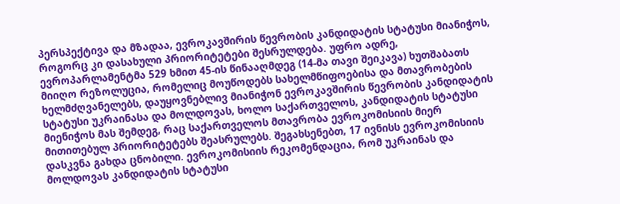პერსპექტივა და მზადაა, ევროკავშირის წევრობის კანდიდატის სტატუსი მიანიჭოს, როგორც კი დასახული პრიორიტეტები შესრულდება. უფრო ადრე, ევროპარლამენტმა 529 ხმით 45-ის წინააღმდეგ (14-მა თავი შეიკავა) ხუთშაბათს მიიღო რეზოლუცია, რომელიც მოუწოდებს სახელმწიფოებისა და მთავრობების ხელმძღვანელებს, დაუყოვნებლივ მიანიჭონ ევროკავშირის წევრობის კანდიდატის სტატუსი უკრაინასა და მოლდოვას, ხოლო საქართველოს, კანდიდატის სტატუსი მიენიჭოს მას შემდეგ, რაც საქართველოს მთავრობა ევროკომისიის მიერ მითითებულ პრიორიტეტებს შეასრულებს. შეგახსენებთ, 17 ივნისს ევროკომისიის დასკვნა გახდა ცნობილი. ევროკომისიის რეკომენდაცია, რომ უკრაინას და მოლდოვას კანდიდატის სტატუსი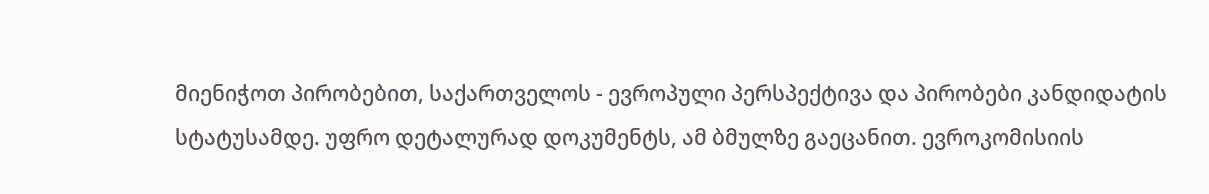მიენიჭოთ პირობებით, საქართველოს - ევროპული პერსპექტივა და პირობები კანდიდატის სტატუსამდე. უფრო დეტალურად დოკუმენტს, ამ ბმულზე გაეცანით. ევროკომისიის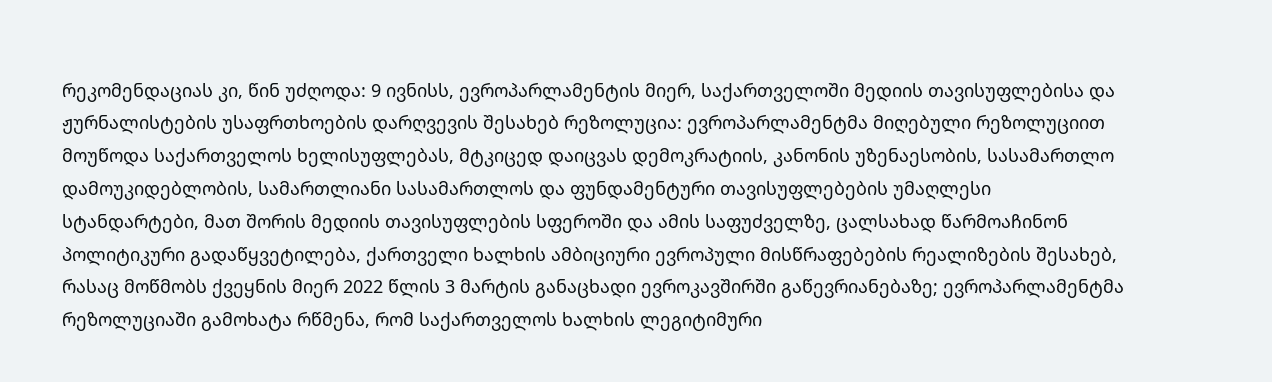რეკომენდაციას კი, წინ უძღოდა: 9 ივნისს, ევროპარლამენტის მიერ, საქართველოში მედიის თავისუფლებისა და ჟურნალისტების უსაფრთხოების დარღვევის შესახებ რეზოლუცია: ევროპარლამენტმა მიღებული რეზოლუციით მოუწოდა საქართველოს ხელისუფლებას, მტკიცედ დაიცვას დემოკრატიის, კანონის უზენაესობის, სასამართლო დამოუკიდებლობის, სამართლიანი სასამართლოს და ფუნდამენტური თავისუფლებების უმაღლესი სტანდარტები, მათ შორის მედიის თავისუფლების სფეროში და ამის საფუძველზე, ცალსახად წარმოაჩინონ პოლიტიკური გადაწყვეტილება, ქართველი ხალხის ამბიციური ევროპული მისწრაფებების რეალიზების შესახებ, რასაც მოწმობს ქვეყნის მიერ 2022 წლის 3 მარტის განაცხადი ევროკავშირში გაწევრიანებაზე; ევროპარლამენტმა რეზოლუციაში გამოხატა რწმენა, რომ საქართველოს ხალხის ლეგიტიმური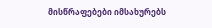მისწრაფებები იმსახურებს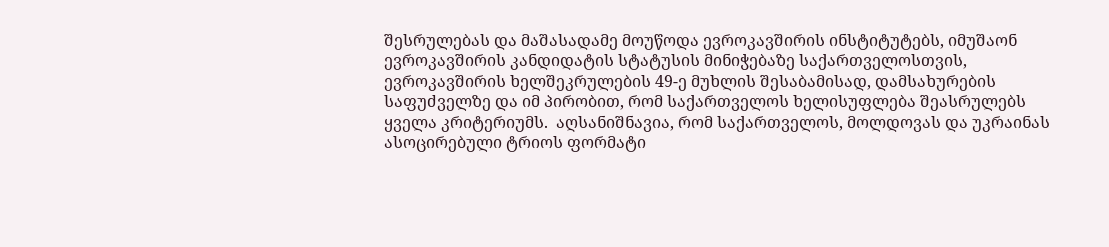შესრულებას და მაშასადამე მოუწოდა ევროკავშირის ინსტიტუტებს, იმუშაონ ევროკავშირის კანდიდატის სტატუსის მინიჭებაზე საქართველოსთვის, ევროკავშირის ხელშეკრულების 49-ე მუხლის შესაბამისად, დამსახურების საფუძველზე და იმ პირობით, რომ საქართველოს ხელისუფლება შეასრულებს ყველა კრიტერიუმს.  აღსანიშნავია, რომ საქართველოს, მოლდოვას და უკრაინას ასოცირებული ტრიოს ფორმატი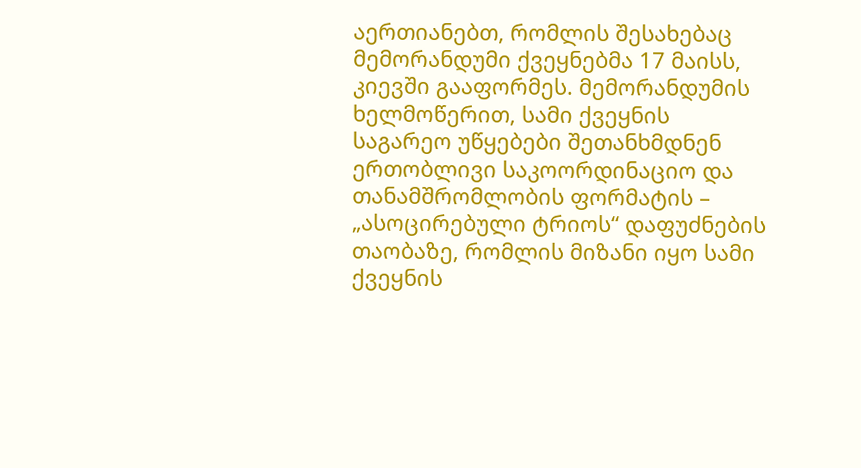აერთიანებთ, რომლის შესახებაც მემორანდუმი ქვეყნებმა 17 მაისს, კიევში გააფორმეს. მემორანდუმის ხელმოწერით, სამი ქვეყნის საგარეო უწყებები შეთანხმდნენ ერთობლივი საკოორდინაციო და თანამშრომლობის ფორმატის – „ასოცირებული ტრიოს“ დაფუძნების თაობაზე, რომლის მიზანი იყო სამი ქვეყნის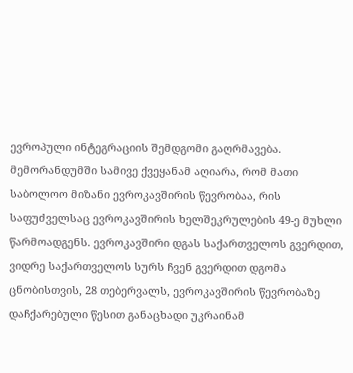ევროპული ინტეგრაციის შემდგომი გაღრმავება. მემორანდუმში სამივე ქვეყანამ აღიარა, რომ მათი საბოლოო მიზანი ევროკავშირის წევრობაა, რის საფუძველსაც ევროკავშირის ხელშეკრულების 49-ე მუხლი წარმოადგენს. ევროკავშირი დგას საქართველოს გვერდით, ვიდრე საქართველოს სურს ჩვენ გვერდით დგომა ცნობისთვის, 28 თებერვალს, ევროკავშირის წევრობაზე დაჩქარებული წესით განაცხადი უკრაინამ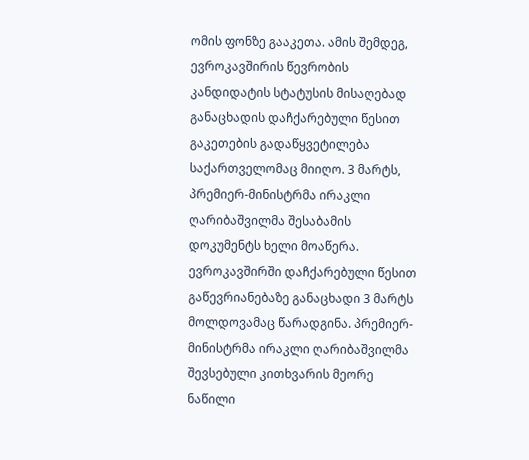ომის ფონზე გააკეთა. ამის შემდეგ, ევროკავშირის წევრობის კანდიდატის სტატუსის მისაღებად განაცხადის დაჩქარებული წესით გაკეთების გადაწყვეტილება საქართველომაც მიიღო. 3 მარტს, პრემიერ-მინისტრმა ირაკლი ღარიბაშვილმა შესაბამის დოკუმენტს ხელი მოაწერა. ევროკავშირში დაჩქარებული წესით გაწევრიანებაზე განაცხადი 3 მარტს მოლდოვამაც წარადგინა. პრემიერ-მინისტრმა ირაკლი ღარიბაშვილმა შევსებული კითხვარის მეორე ნაწილი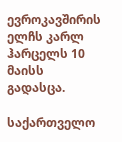ევროკავშირის ელჩს კარლ ჰარცელს 10 მაისს გადასცა.

საქართველო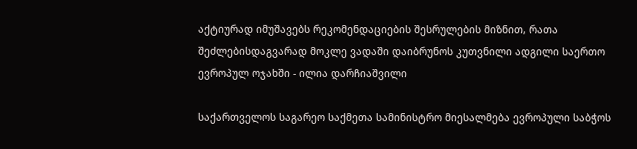აქტიურად იმუშავებს რეკომენდაციების შესრულების მიზნით, რათა შეძლებისდაგვარად მოკლე ვადაში დაიბრუნოს კუთვნილი ადგილი საერთო ევროპულ ოჯახში - ილია დარჩიაშვილი

საქართველოს საგარეო საქმეთა სამინისტრო მიესალმება ევროპული საბჭოს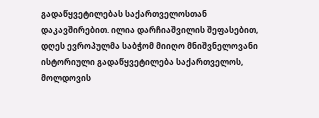გადაწყვეტილებას საქართველოსთან დაკავშირებით. ილია დარჩიაშვილის შეფასებით, დღეს ევროპულმა საბჭომ მიიღო მნიშვნელოვანი ისტორიული გადაწყვეტილება საქართველოს, მოლდოვის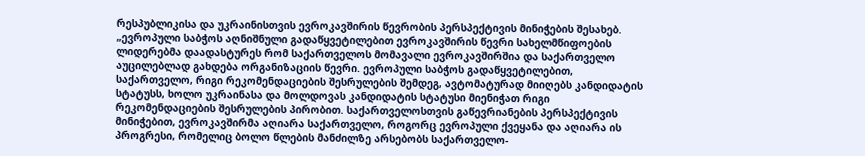რესპუბლიკისა და უკრაინისთვის ევროკავშირის წევრობის პერსპექტივის მინიჭების შესახებ. „ევროპული საბჭოს აღნიშნული გადაწყვეტილებით ევროკავშირის წევრი სახელმწიფოების ლიდერებმა დაადასტურეს რომ საქართველოს მომავალი ევროკავშირშია და საქართველო აუცილებლად გახდება ორგანიზაციის წევრი. ევროპული საბჭოს გადაწყვეტილებით, საქართველო, რიგი რეკომენდაციების შესრულების შემდეგ, ავტომატურად მიიღებს კანდიდატის სტატუსს, ხოლო უკრაინასა და მოლდოვას კანდიდატის სტატუსი მიენიჭათ რიგი რეკომენდაციების შესრულების პირობით. საქართველოსთვის გაწევრიანების პერსპექტივის მინიჭებით, ევროკავშირმა აღიარა საქართველო, როგორც ევროპული ქვეყანა და აღიარა ის პროგრესი, რომელიც ბოლო წლების მანძილზე არსებობს საქართველო-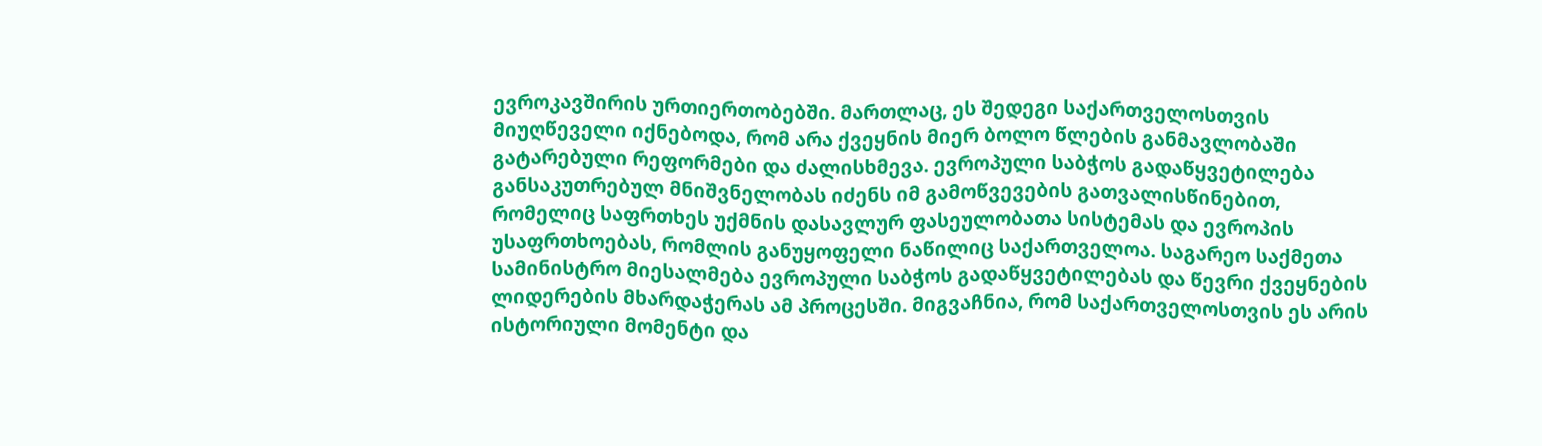ევროკავშირის ურთიერთობებში. მართლაც, ეს შედეგი საქართველოსთვის მიუღწეველი იქნებოდა, რომ არა ქვეყნის მიერ ბოლო წლების განმავლობაში გატარებული რეფორმები და ძალისხმევა. ევროპული საბჭოს გადაწყვეტილება განსაკუთრებულ მნიშვნელობას იძენს იმ გამოწვევების გათვალისწინებით, რომელიც საფრთხეს უქმნის დასავლურ ფასეულობათა სისტემას და ევროპის უსაფრთხოებას, რომლის განუყოფელი ნაწილიც საქართველოა. საგარეო საქმეთა სამინისტრო მიესალმება ევროპული საბჭოს გადაწყვეტილებას და წევრი ქვეყნების ლიდერების მხარდაჭერას ამ პროცესში. მიგვაჩნია, რომ საქართველოსთვის ეს არის ისტორიული მომენტი და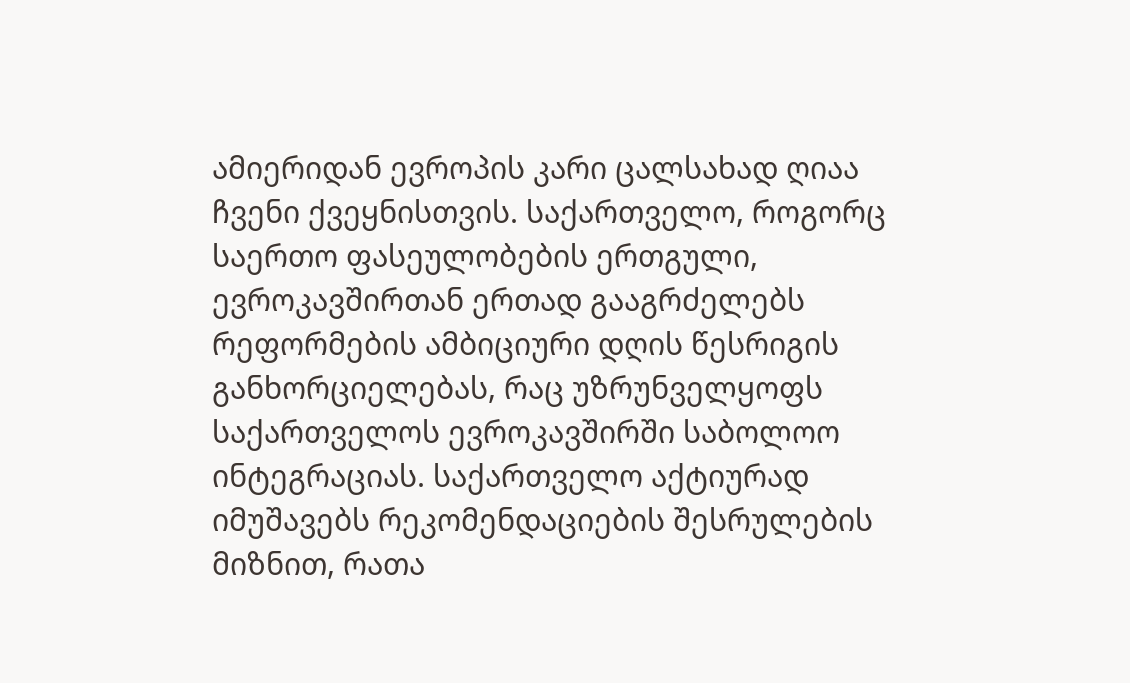ამიერიდან ევროპის კარი ცალსახად ღიაა ჩვენი ქვეყნისთვის. საქართველო, როგორც საერთო ფასეულობების ერთგული, ევროკავშირთან ერთად გააგრძელებს რეფორმების ამბიციური დღის წესრიგის განხორციელებას, რაც უზრუნველყოფს საქართველოს ევროკავშირში საბოლოო ინტეგრაციას. საქართველო აქტიურად იმუშავებს რეკომენდაციების შესრულების მიზნით, რათა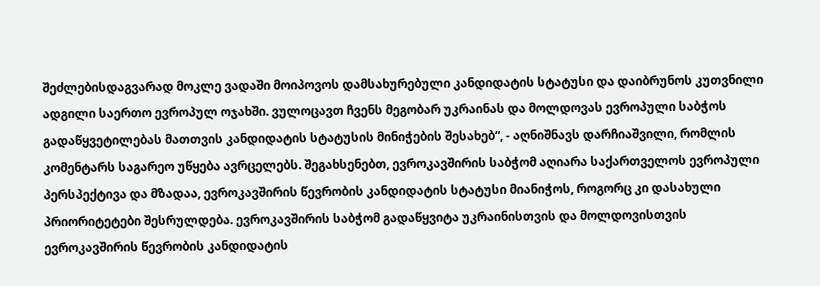შეძლებისდაგვარად მოკლე ვადაში მოიპოვოს დამსახურებული კანდიდატის სტატუსი და დაიბრუნოს კუთვნილი ადგილი საერთო ევროპულ ოჯახში. ვულოცავთ ჩვენს მეგობარ უკრაინას და მოლდოვას ევროპული საბჭოს გადაწყვეტილებას მათთვის კანდიდატის სტატუსის მინიჭების შესახებ“, - აღნიშნავს დარჩიაშვილი, რომლის კომენტარს საგარეო უწყება ავრცელებს. შეგახსენებთ, ევროკავშირის საბჭომ აღიარა საქართველოს ევროპული პერსპექტივა და მზადაა, ევროკავშირის წევრობის კანდიდატის სტატუსი მიანიჭოს, როგორც კი დასახული პრიორიტეტები შესრულდება. ევროკავშირის საბჭომ გადაწყვიტა უკრაინისთვის და მოლდოვისთვის ევროკავშირის წევრობის კანდიდატის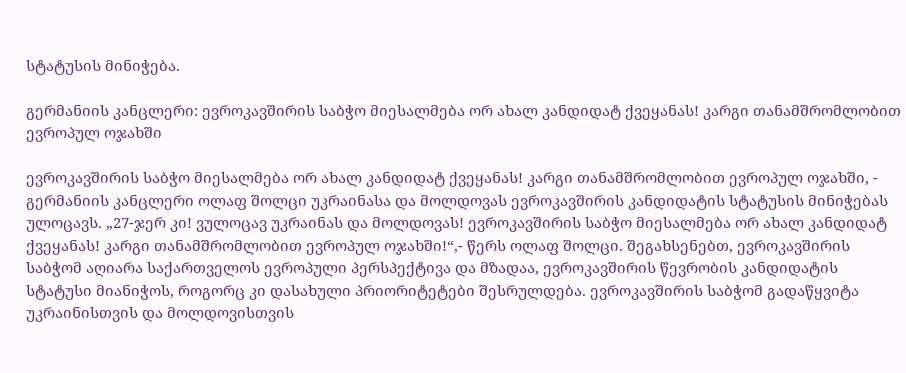სტატუსის მინიჭება.

გერმანიის კანცლერი: ევროკავშირის საბჭო მიესალმება ორ ახალ კანდიდატ ქვეყანას! კარგი თანამშრომლობით ევროპულ ოჯახში

ევროკავშირის საბჭო მიესალმება ორ ახალ კანდიდატ ქვეყანას! კარგი თანამშრომლობით ევროპულ ოჯახში, - გერმანიის კანცლერი ოლაფ შოლცი უკრაინასა და მოლდოვას ევროკავშირის კანდიდატის სტატუსის მინიჭებას ულოცავს. „27-ჯერ კი! ვულოცავ უკრაინას და მოლდოვას! ევროკავშირის საბჭო მიესალმება ორ ახალ კანდიდატ ქვეყანას! კარგი თანამშრომლობით ევროპულ ოჯახში!“,- წერს ოლაფ შოლცი. შეგახსენებთ, ევროკავშირის საბჭომ აღიარა საქართველოს ევროპული პერსპექტივა და მზადაა, ევროკავშირის წევრობის კანდიდატის სტატუსი მიანიჭოს, როგორც კი დასახული პრიორიტეტები შესრულდება. ევროკავშირის საბჭომ გადაწყვიტა უკრაინისთვის და მოლდოვისთვის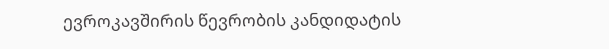ევროკავშირის წევრობის კანდიდატის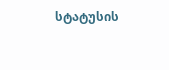სტატუსის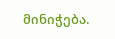მინიჭება.